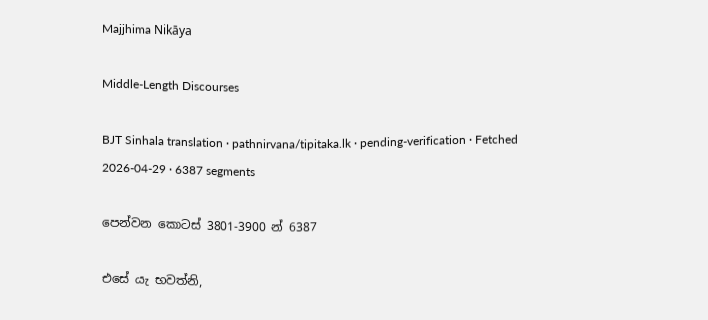Majjhima Nikāya

Middle-Length Discourses

BJT Sinhala translation · pathnirvana/tipitaka.lk · pending-verification · Fetched 2026-04-29 · 6387 segments

පෙන්වන කොටස් 3801-3900 න් 6387

එසේ යැ භවත්නි,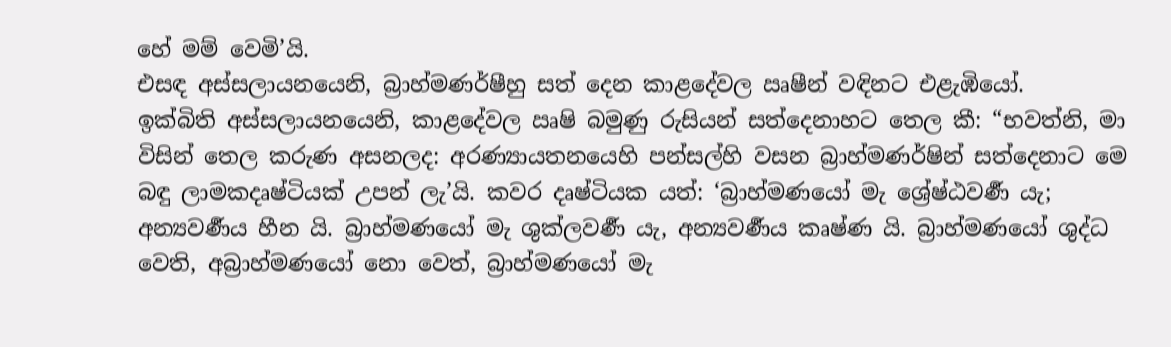හේ මම් වෙමි’යි.
එසඳ අස්සලායනයෙනි, බ්‍රාහ්මණර්ෂීහු සත් දෙන කාළදේවල ඍෂීන් වඳිනට එළැඹියෝ.
ඉක්බිති අස්සලායනයෙනි, කාළදේවල ඍෂි බමුණු රුසියන් සත්දෙනාහට තෙල කී: “භවත්නි, මා විසින් තෙල කරුණ අසනලද: අරණ්‍යායතනයෙහි පන්සල්හි වසන බ්‍රාහ්මණර්ෂින් සත්දෙනාට මෙ බඳු ලාමකදෘෂ්ටියක් උපන් ලැ’යි. කවර දෘෂ්ටියක යත්: ‘බ්‍රාහ්මණයෝ මැ ශ්‍රේෂ්ඨවර්‍ණ යැ; අන්‍යවර්‍ණය හීන යි. බ්‍රාහ්මණයෝ මැ ශුක්ලවර්‍ණ යැ, අන්‍යවර්‍ණය කෘෂ්ණ යි. බ්‍රාහ්මණයෝ ශුද්ධ වෙති, අබ්‍රාහ්මණයෝ නො වෙත්, බ්‍රාහ්මණයෝ මැ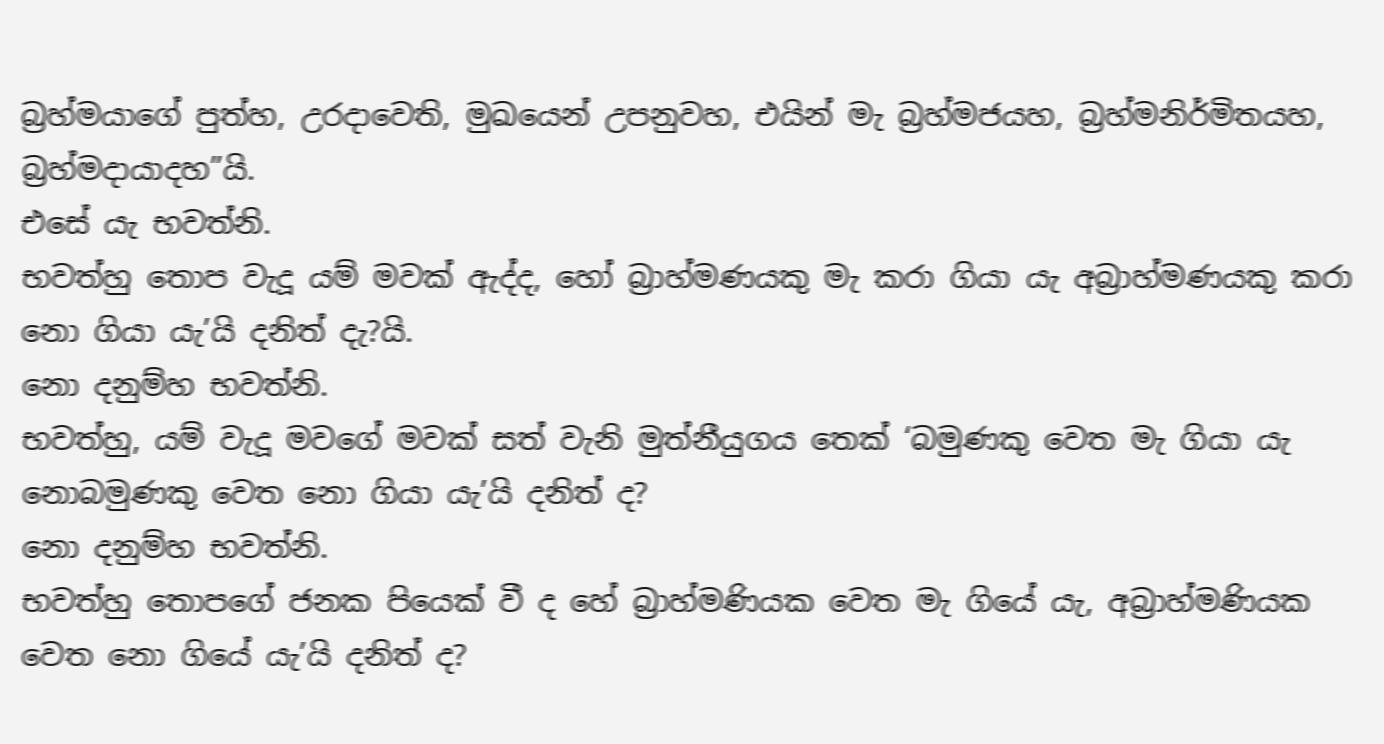බ්‍රහ්මයාගේ පුත්හ, උරදාවෙති, මුඛයෙන් උපනුවහ, එයින් මැ බ්‍රහ්මජයහ, බ්‍රහ්මනිර්මිතයහ, බ්‍රහ්මදායාදහ”යි.
එසේ යැ භවත්නි.
භවත්හු තොප වැදූ යම් මවක් ඇද්ද, හෝ බ්‍රාහ්මණයකු මැ කරා ගියා යැ අබ්‍රාහ්මණයකු කරා නො ගියා යැ’යි දනිත් දැ?යි.
නො දනුම්හ භවත්නි.
භවත්හු, යම් වැදූ මවගේ මවක් සත් වැනි මුත්නීයුගය තෙක් ‘බමුණකු වෙත මැ ගියා යැ නොබමුණකු වෙත නො ගියා යැ’යි දනිත් ද?
නො දනුම්හ භවත්නි.
භවත්හු තොපගේ ජනක පියෙක් වී ද හේ බ්‍රාහ්මණියක වෙත මැ ගියේ යැ, අබ්‍රාහ්මණියක වෙත නො ගියේ යැ’යි දනිත් ද?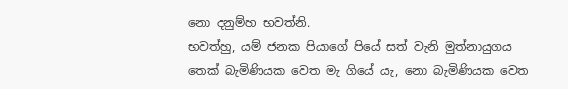නො දනුම්හ භවත්නි.
භවත්හු, යම් ජනක පියාගේ පියේ සත් වැනි මුත්නායුගය තෙක් බැමිණියක වෙත මැ ගියේ යැ, නො බැමිණියක වෙත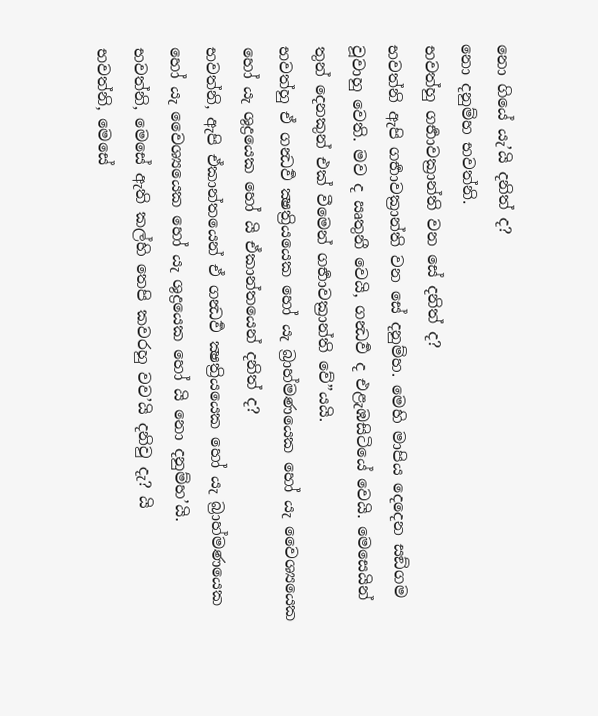නො ගියේ යැ’යි දනිත් ද?
නො දනුම්හ භවත්නි.
භවත්හු ගර්‍භාවක්‍රාන්ති වන සේ දනිත් ද?
භවත්නි ඇපි ගර්‍භාවක්‍රාන්ති වන සේ දනුම්හ. මෙහි මාපිය දෙදෙන සඞ්ගම වූවාහු වෙති. මව ද ඍතුනී වෙයි, ගන්‍ධර්‍ව ද එළැඹසිටියේ වෙයි. මෙසෙයින් තුන් දෙනකුන් එක් වීමෙන් ගර්‍භාවක්‍රාන්ති වේ”යයි.
භවත්හු ඒ ගන්‍ධර්‍ව ක්‍ෂත්‍රියයෙක හෝ යැ බ්‍රාහ්මණයෙක හෝ යැ වෛශ්‍යයෙක හෝ යැ ශුද්‍රයෙක හෝ යි ඒකාන්තයෙන් දනිත් ද?
භවත්නි, ඇපි ඒකාන්තයෙන් ඒ ගන්‍ධර්‍ව ක්‍ෂත්‍රියයෙක හෝ යැ බ්‍රාහ්මණයෙක හෝ යැ වෛශ්‍යයෙක හෝ යැ ශුද්‍රයෙක හෝ යි නො දනුම්හ’යි.
භවත්නි, මෙසේ ඇති කල්හි තෙපි කවරහු වව’යි දනිවු දැ? යි
භවත්නි, මෙසේ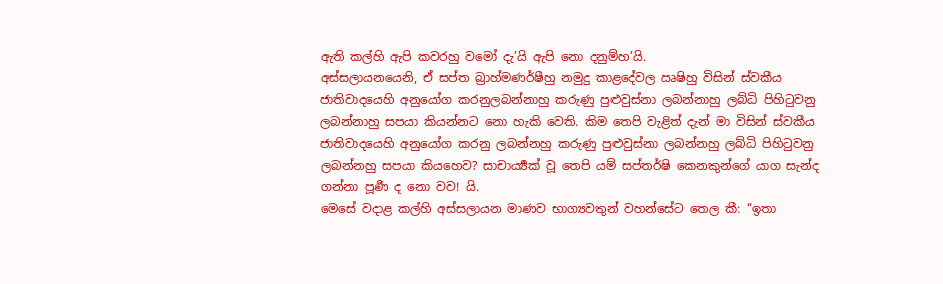ඇති කල්හි ඇපි කවරහු වමෝ දැ’යි ඇපි නො දනුම්හ’යි.
අස්සලායනයෙනි, ඒ සප්ත බ්‍රාහ්මණර්ෂීහු නමුදු කාළදේවල ඍෂිහු විසින් ස්වකීය ජාතිවාදයෙහි අනුයෝග කරනුලබන්නාහු කරුණු පුළුවුස්නා ලබන්නාහු ලබ්ධි පිහිටුවනු ලබන්නාහු සපයා කියන්නට නො හැකි වෙති. කිම තෙපි වැළිත් දැන් මා විසින් ස්වකීය ජාතිවාදයෙහි අනුයෝග කරනු ලබන්නහු කරුණු පුළුවුස්නා ලබන්නහු ලබ්ධි පිහිටුවනු ලබන්නහු සපයා කියහෙව? සාචාර්‍ය්‍යක් වූ තෙපි යම් සප්තර්ෂි කෙනකුන්ගේ යාග සැන්ද ගන්නා පූර්‍ණ ද නො වව! යි.
මෙසේ වදාළ කල්හි අස්සලායන මාණව භාග්‍යවතුන් වහන්සේට තෙල කී: “ඉතා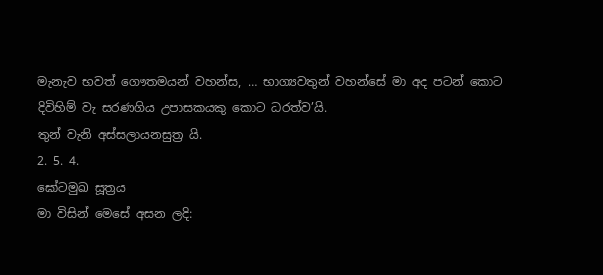මැනැව භවත් ගෞතමයන් වහන්ස, … භාග්‍යවතුන් වහන්සේ මා අද පටන් කොට දිවිහිම් වැ සරණගිය උපාසකයකු කොට ධරත්ව’යි.
තුන් වැනි අස්සලායනසුත්‍ර යි.
2. 5. 4.
ඝෝටමුඛ සූත්‍රය
මා විසින් මෙසේ අසන ලදි: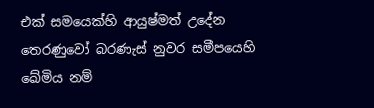එක් සමයෙක්හි ආයුෂ්මත් උදේන තෙරණුවෝ බරණැස් නුවර සමීපයෙහි ඛේමිය නම්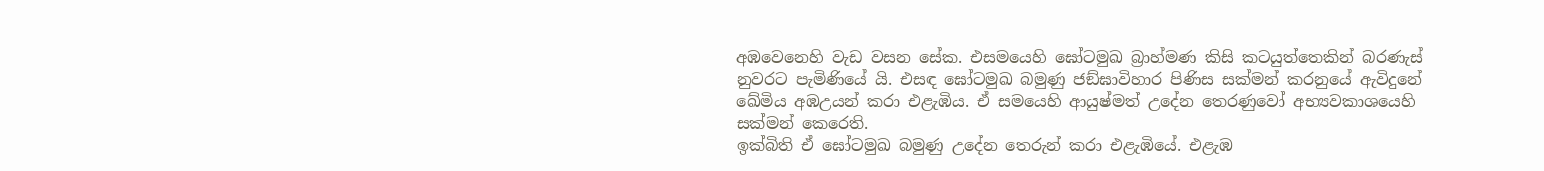අඹවෙනෙහි වැඩ වසන සේක. එසමයෙහි ඝෝටමුඛ බ්‍රාහ්මණ කිසි කටයුත්තෙකින් බරණැස් නුවරට පැමිණියේ යි. එසඳ ඝෝටමුඛ බමුණු ජඞ්ඝාවිහාර පිණිස සක්මන් කරනුයේ ඇවිදුනේ ඛේමිය අඹඋයන් කරා එළැඹිය. ඒ සමයෙහි ආයුෂ්මත් උදේන තෙරණුවෝ අභ්‍යවකාශයෙහි සක්මන් කෙරෙති.
ඉක්බිති ඒ ඝෝටමුඛ බමුණු උදේන තෙරුන් කරා එළැඹියේ. එළැඹ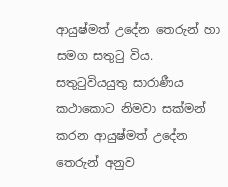ආයුෂ්මත් උදේන තෙරුන් හා සමග සතුටු විය. සතුටුවියයුතු සාරාණීය කථාකොට නිමවා සක්මන් කරන ආයුෂ්මත් උදේන තෙරුන් අනුව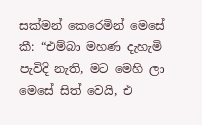සක්මන් කෙරෙමින් මෙසේ කී: “එම්බා මහණ දැහැමි පැවිදි නැති, මට මෙහි ලා මෙසේ සිත් වෙයි, එ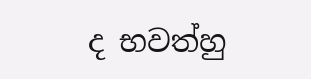ද භවත්හු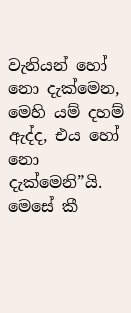වැනියන් හෝ නො දැක්මෙන, මෙහි යම් දහම් ඇද්ද, එය හෝ නො දැක්මෙනි”යි.
මෙසේ කී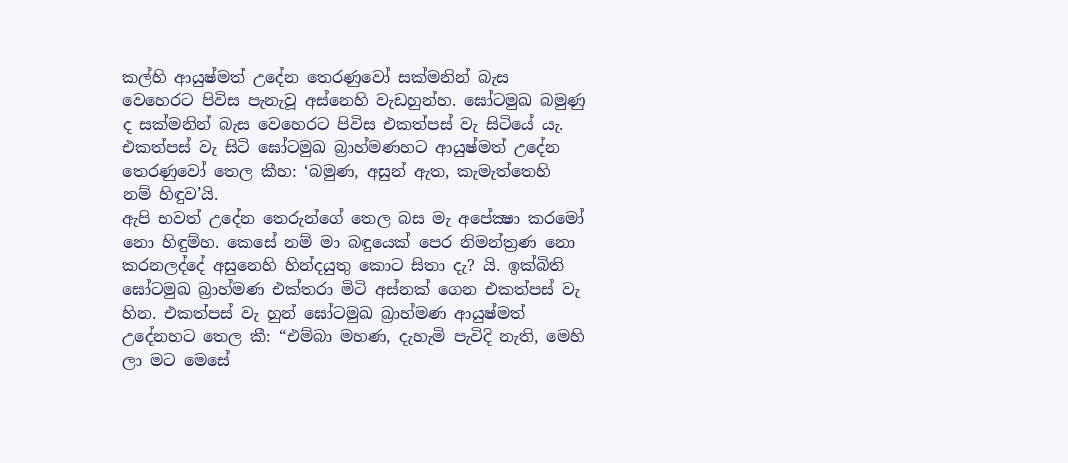කල්හි ආයුෂ්මත් උදේන තෙරණුවෝ සක්මනින් බැස වෙහෙරට පිවිස පැනැවූ අස්නෙහි වැඩහුන්හ. ඝෝටමුඛ බමුණු ද සක්මනින් බැස වෙහෙරට පිවිස එකත්පස් වැ සිටියේ යැ. එකත්පස් වැ සිටි ඝෝටමුඛ බ්‍රාහ්මණහට ආයුෂ්මත් උදේන තෙරණුවෝ තෙල කීහ: ‘බමුණ, අසුන් ඇත, කැමැත්තෙහි නම් හිඳුව’යි.
ඇපි භවත් උදේන තෙරුන්ගේ තෙල බස මැ අපේක්‍ෂා කරමෝ නො හිඳුම්හ. කෙසේ නම් මා බඳුයෙක් පෙර නිමන්ත්‍රණ නො කරනලද්දේ අසුනෙහි හින්දයුතු කොට සිතා දැ? යි. ඉක්බිති ඝෝටමුඛ බ්‍රාහ්මණ එක්තරා මිටි අස්නක් ගෙන එකත්පස් වැ හින. එකත්පස් වැ හුන් ඝෝටමුඛ බ්‍රාහ්මණ ආයුෂ්මත් උදේනහට තෙල කී: “එම්බා මහණ, දැහැමි පැවිදි නැති, මෙහි ලා මට මෙසේ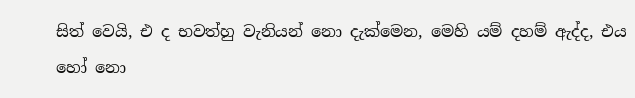සිත් වෙයි, එ ද භවත්හු වැනියන් නො දැක්මෙන, මෙහි යම් දහම් ඇද්ද, එය හෝ නො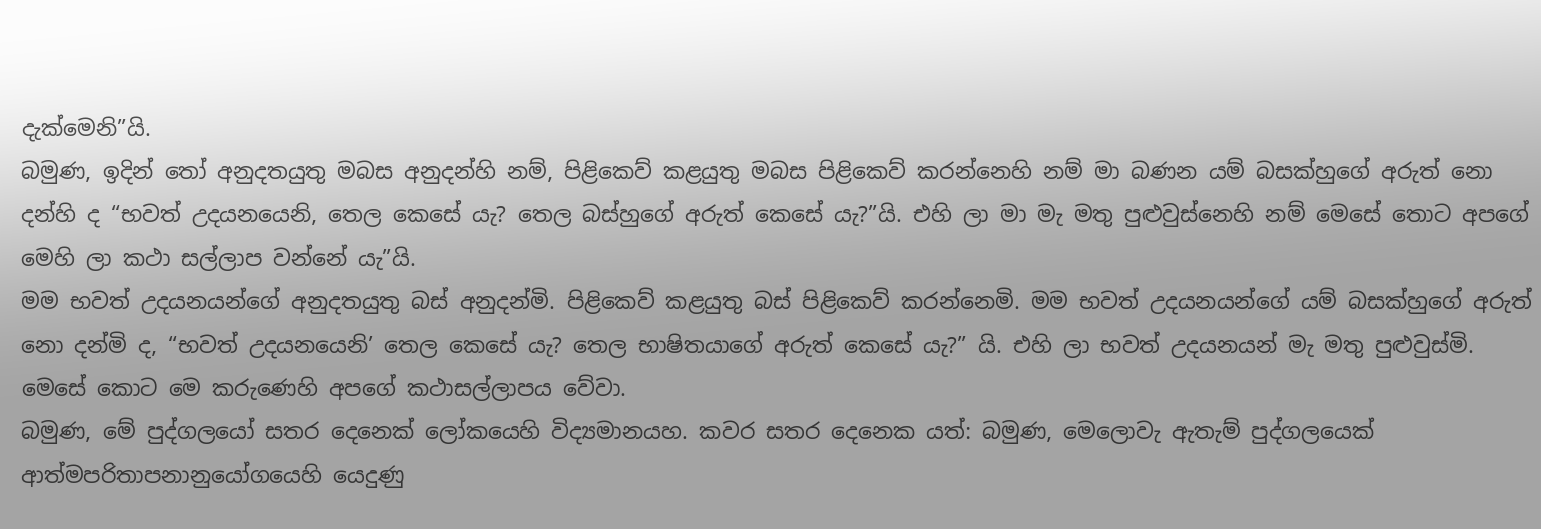දැක්මෙනි”යි.
බමුණ, ඉදින් තෝ අනුදතයුතු මබස අනුදන්හි නම්, පිළිකෙව් කළයුතු මබස පිළිකෙව් කරන්නෙහි නම් මා බණන යම් බසක්හුගේ අරුත් නො දන්හි ද “භවත් උදයනයෙනි, තෙල කෙසේ යැ? තෙල බස්හුගේ අරුත් කෙසේ යැ?”යි. එහි ලා මා මැ මතු පුළුවුස්නෙහි නම් මෙසේ තොට අපගේ මෙහි ලා කථා සල්ලාප වන්නේ යැ”යි.
මම භවත් උදයනයන්ගේ අනුදතයුතු බස් අනුදන්මි. පිළිකෙව් කළයුතු බස් පිළිකෙව් කරන්නෙමි. මම භවත් උදයනයන්ගේ යම් බසක්හුගේ අරුත් නො දන්මි ද, “භවත් උදයනයෙනි’ තෙල කෙසේ යැ? තෙල භාෂිතයාගේ අරුත් කෙසේ යැ?” යි. එහි ලා භවත් උදයනයන් මැ මතු පුළුවුස්මි. මෙසේ කොට මෙ කරුණෙහි අපගේ කථාසල්ලාපය වේවා.
බමුණ, මේ පුද්ගලයෝ සතර දෙනෙක් ලෝකයෙහි විද්‍යමානයහ. කවර සතර දෙනෙක යත්: බමුණ, මෙලොවැ ඇතැම් පුද්ගලයෙක් ආත්මපරිතාපනානුයෝගයෙහි යෙදුණු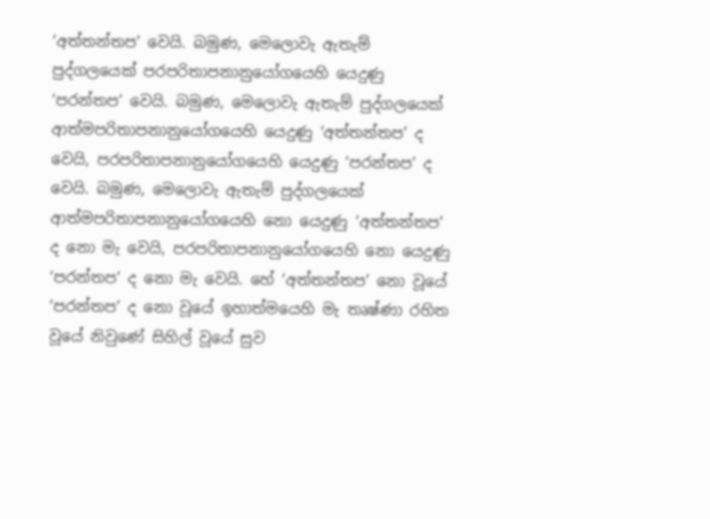‘අත්තන්තප’ වෙයි. බමුණ, මෙලොවැ ඇතැම් පුද්ගලයෙක් පරපරිතාපනානුයෝගයෙහි යෙදුණු ‘පරන්තප’ වෙයි. බමුණ, මෙලොවැ ඇතැම් පුද්ගලයෙක් ආත්මපරිතාපනානුයෝගයෙහි යෙදුණු ‘අත්තන්තප’ ද වෙයි, පරපරිතාපනානුයෝගයෙහි යෙදුණු ‘පරන්තප’ ද වෙයි. බමුණ, මෙලොවැ ඇතැම් පුද්ගලයෙක් ආත්මපරිතාපනානුයෝගයෙහි නො යෙදුණු ‘අත්තන්තප’ ද නො මැ වෙයි, පරපරිතාපනානුයෝගයෙහි නො යෙදුණු ‘පරන්තප’ ද නො මැ වෙයි. හේ ‘අත්තන්තප’ නො වූයේ ‘පරන්තප’ ද නො වූයේ ඉහාත්මයෙහි මැ තෘෂ්ණා රහිත වූයේ නිවුණේ සිහිල් වූයේ සුව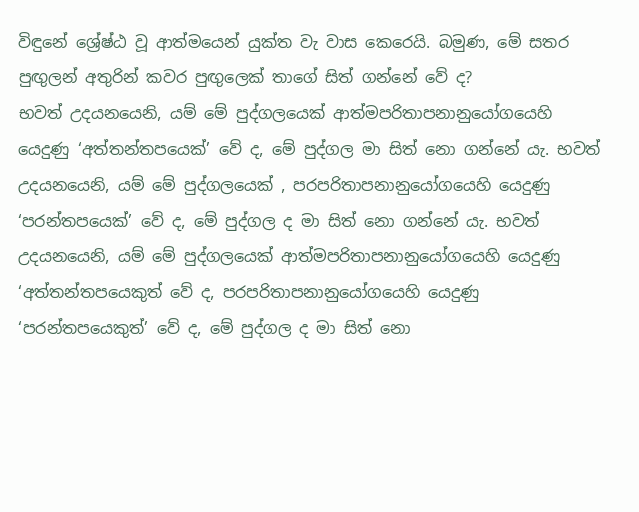විඳුනේ ශ්‍රේෂ්ඨ වූ ආත්මයෙන් යුක්ත වැ වාස කෙරෙයි. බමුණ, මේ සතර පුඟුලන් අතුරින් කවර පුඟුලෙක් තාගේ සිත් ගන්නේ වේ ද?
භවත් උදයනයෙනි, යම් මේ පුද්ගලයෙක් ආත්මපරිතාපනානුයෝගයෙහි යෙදුණු ‘අත්තන්තපයෙක්’ වේ ද, මේ පුද්ගල මා සිත් නො ගන්නේ යැ. භවත් උදයනයෙනි, යම් මේ පුද්ගලයෙක් , පරපරිතාපනානුයෝගයෙහි යෙදුණු ‘පරන්තපයෙක්’ වේ ද, මේ පුද්ගල ද මා සිත් නො ගන්නේ යැ. භවත් උදයනයෙනි, යම් මේ පුද්ගලයෙක් ආත්මපරිතාපනානුයෝගයෙහි යෙදුණු ‘අත්තන්තපයෙකුත් වේ ද, පරපරිතාපනානුයෝගයෙහි යෙදුණු ‘පරන්තපයෙකුත්’ වේ ද, මේ පුද්ගල ද මා සිත් නො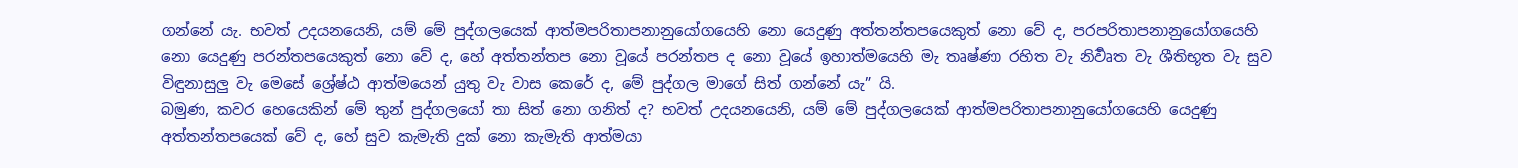ගන්නේ යැ. භවත් උදයනයෙනි, යම් මේ පුද්ගලයෙක් ආත්මපරිතාපනානුයෝගයෙහි නො යෙදුණු අත්තන්තපයෙකුත් නො වේ ද, පරපරිතාපනානුයෝගයෙහි නො යෙදුණු පරන්තපයෙකුත් නො වේ ද, හේ අත්තන්තප නො වූයේ පරන්තප ද නො වූයේ ඉහාත්මයෙහි මැ තෘෂ්ණා රහිත වැ නිර්‍වෘත වැ ශීතිභූත වැ සුව විඳුනාසුලු වැ මෙසේ ශ්‍රේෂ්ඨ ආත්මයෙන් යුතු වැ වාස කෙරේ ද, මේ පුද්ගල මාගේ සිත් ගන්නේ යැ” යි.
බමුණ, කවර හෙයෙකින් මේ තුන් පුද්ගලයෝ තා සිත් නො ගනිත් ද? භවත් උදයනයෙනි, යම් මේ පුද්ගලයෙක් ආත්මපරිතාපනානුයෝගයෙහි යෙදුණු අත්තන්තපයෙක් වේ ද, හේ සුව කැමැති දුක් නො කැමැති ආත්මයා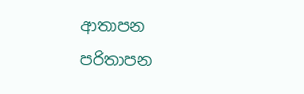ආතාපන පරිතාපන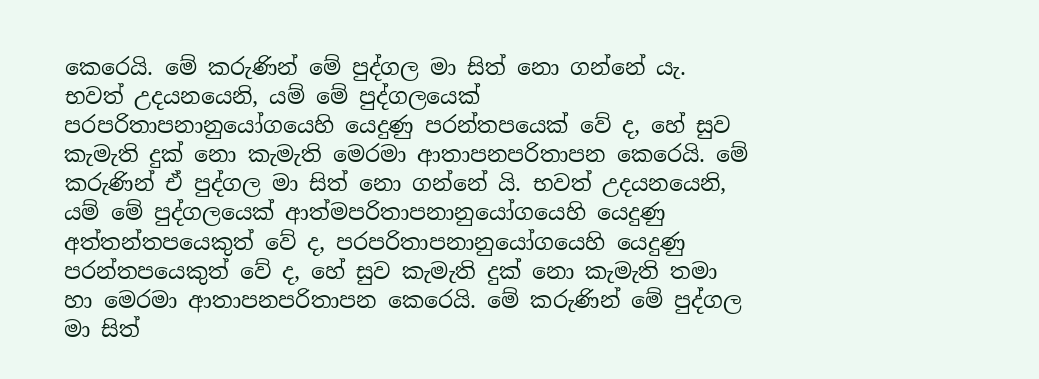කෙරෙයි. මේ කරුණින් මේ පුද්ගල මා සිත් නො ගන්නේ යැ. භවත් උදයනයෙනි, යම් මේ පුද්ගලයෙක් පරපරිතාපනානුයෝගයෙහි යෙදුණු පරන්තපයෙක් වේ ද, හේ සුව කැමැති දුක් නො කැමැති මෙරමා ආතාපනපරිතාපන කෙරෙයි. මේ කරුණින් ඒ පුද්ගල මා සිත් නො ගන්නේ යි. භවත් උදයනයෙනි, යම් මේ පුද්ගලයෙක් ආත්මපරිතාපනානුයෝගයෙහි යෙදුණු අත්තන්තපයෙකුත් වේ ද, පරපරිතාපනානුයෝගයෙහි යෙදුණු පරන්තපයෙකුත් වේ ද, හේ සුව කැමැති දුක් නො කැමැති තමා හා මෙරමා ආතාපනපරිතාපන කෙරෙයි. මේ කරුණින් මේ පුද්ගල මා සිත්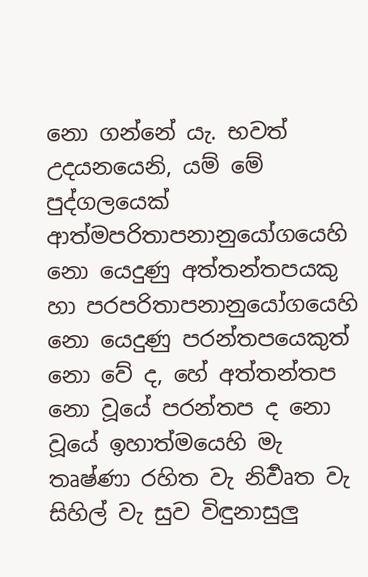නො ගන්නේ යැ. භවත් උදයනයෙනි, යම් මේ පුද්ගලයෙක් ආත්මපරිතාපනානුයෝගයෙහි නො යෙදුණු අත්තන්තපයකු හා පරපරිතාපනානුයෝගයෙහි නො යෙදුණු පරන්තපයෙකුත් නො වේ ද, හේ අත්තන්තප නො වූයේ පරන්තප ද නො වූයේ ඉහාත්මයෙහි මැ තෘෂ්ණා රහිත වැ නිර්‍වෘත වැ සිහිල් වැ සුව විඳුනාසුලු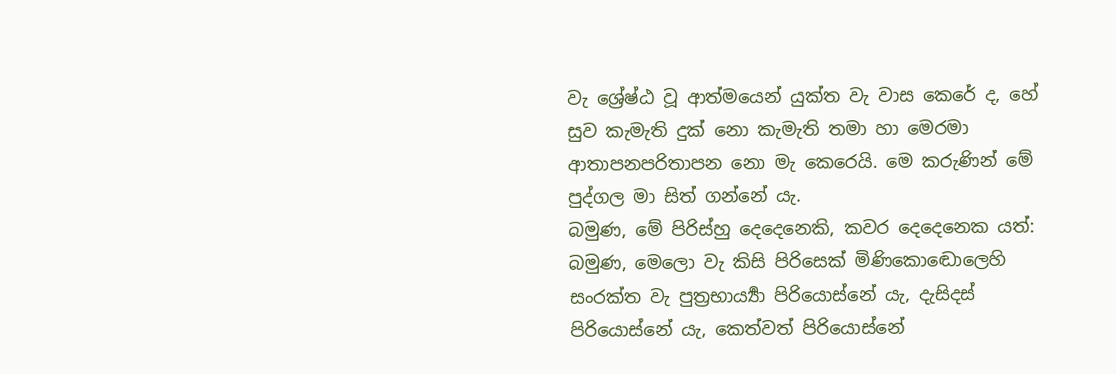වැ ශ්‍රේෂ්ඨ වූ ආත්මයෙන් යුක්ත වැ වාස කෙරේ ද, හේ සුව කැමැති දුක් නො කැමැති තමා හා මෙරමා ආතාපනපරිතාපන නො මැ කෙරෙයි. මෙ කරුණින් මේ පුද්ගල මා සිත් ගන්නේ යැ.
බමුණ, මේ පිරිස්හු දෙදෙනෙකි, කවර දෙදෙනෙක යත්: බමුණ, මෙලො වැ කිසි පිරිසෙක් මිණිකොඬොලෙහි සංරක්ත වැ පුත්‍රභාර්‍ය්‍යා පිරියොස්නේ යැ, දැසිදස් පිරියොස්නේ යැ, කෙත්වත් පිරියොස්නේ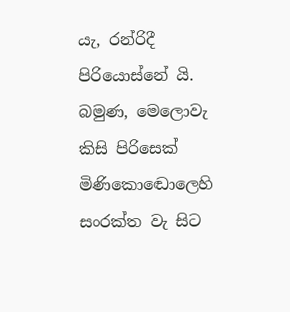යැ, රන්රිදී පිරියොස්නේ යි. බමුණ, මෙලොවැ කිසි පිරිසෙක් මිණිකොඬොලෙහි සංරක්ත වැ සිට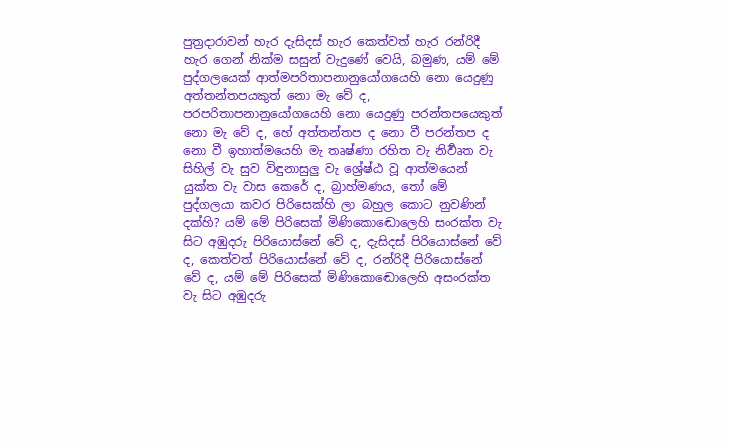පුත්‍රදාරාවන් හැර දැසිදස් හැර කෙත්වත් හැර රන්රිදී හැර ගෙන් නික්ම සසුන් වැදුණේ වෙයි, බමුණ, යම් මේ පුද්ගලයෙක් ආත්මපරිතාපනානුයෝගයෙහි නො යෙදුණු අත්තන්තපයකුත් නො මැ වේ ද, පරපරිතාපනානුයෝගයෙහි නො යෙදුණු පරන්තපයෙකුත් නො මැ වේ ද, හේ අත්තන්තප ද නො වී පරන්තප ද නො වී ඉහාත්මයෙහි මැ තෘෂ්ණා රහිත වැ නිර්‍වෘත වැ සිහිල් වැ සුව විඳුනාසුලු වැ ශ්‍රේෂ්ඨ වූ ආත්මයෙන් යුක්ත වැ වාස කෙරේ ද, බ්‍රාහ්මණය, තෝ මේ පුද්ගලයා කවර පිරිසෙක්හි ලා බහුල කොට නුවණින් දක්හි? යම් මේ පිරිසෙක් මිණිකොඬොලෙහි සංරක්ත වැ සිට අඹුදරු පිරියොස්නේ වේ ද, දැසිදස් පිරියොස්නේ වේ ද, කෙත්වත් පිරියොස්නේ වේ ද, රන්රිදී පිරියොස්නේ වේ ද, යම් මේ පිරිසෙක් මිණිකොඬොලෙහි අසංරක්ත වැ සිට අඹුදරු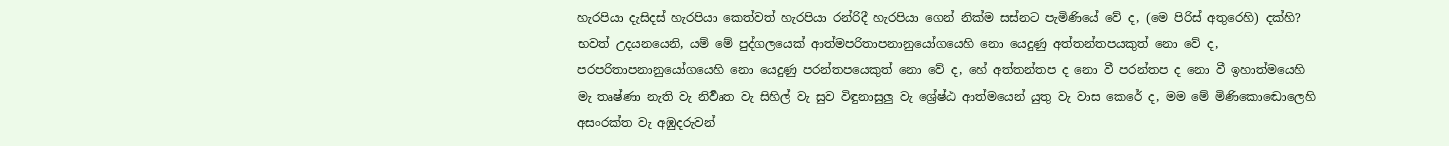හැරපියා දැසිදස් හැරපියා කෙත්වත් හැරපියා රන්රිදී හැරපියා ගෙන් නික්ම සස්නට පැමිණියේ වේ ද, (මෙ පිරිස් අතුරෙහි) දක්හි?
භවත් උදයනයෙනි, යම් මේ පුද්ගලයෙක් ආත්මපරිතාපනානුයෝගයෙහි නො යෙදුණු අත්තන්තපයකුත් නො වේ ද, පරපරිතාපනානුයෝගයෙහි නො යෙදුණු පරන්තපයෙකුත් නො වේ ද, හේ අත්තන්තප ද නො වී පරන්තප ද නො වී ඉහාත්මයෙහි මැ තෘෂ්ණා නැති වැ නිර්‍වෘත වැ සිහිල් වැ සුව විඳුනාසුලු වැ ශ්‍රේෂ්ඨ ආත්මයෙන් යුතු වැ වාස කෙරේ ද, මම මේ මිණිකොඬොලෙහි අසංරක්ත වැ අඹුදරුවන්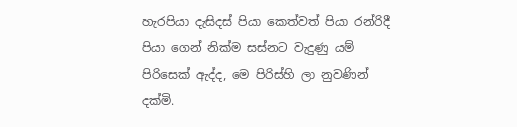හැරපියා දැසිදස් පියා කෙත්වත් පියා රන්රිදී පියා ගෙන් නික්ම සස්නට වැදුණු යම් පිරිසෙක් ඇද්ද, මෙ පිරිස්හි ලා නුවණින් දක්මි.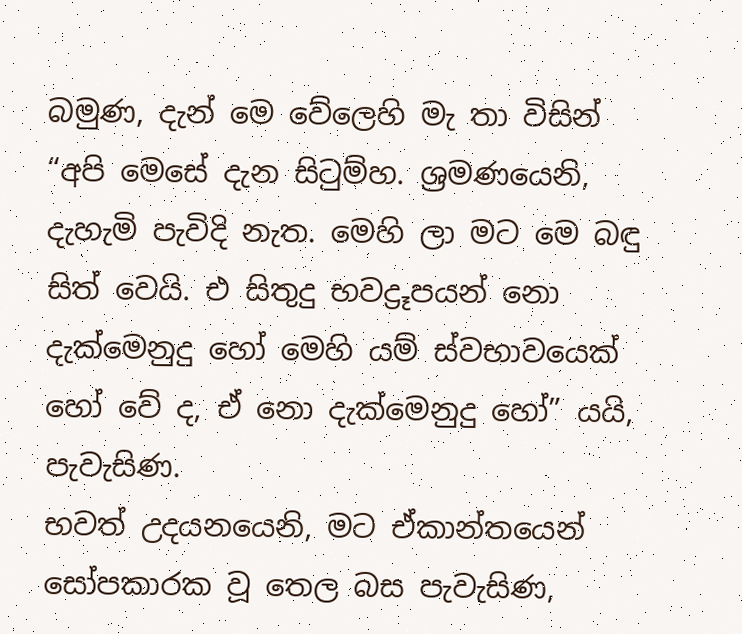බමුණ, දැන් මෙ වේලෙහි මැ තා විසින් “අපි මෙසේ දැන සිටුම්හ. ශ්‍රමණයෙනි, දැහැමි පැවිදි නැත. මෙහි ලා මට මෙ බඳු සිත් වෙයි. එ සිතුදු භවද්‍රූපයන් නො දැක්මෙනුදු හෝ මෙහි යම් ස්වභාවයෙක් හෝ වේ ද, ඒ නො දැක්මෙනුදු හෝ” යයි, පැවැසිණ.
භවත් උදයනයෙනි, මට ඒකාන්තයෙන් සෝපකාරක වූ තෙල බස පැවැසිණ,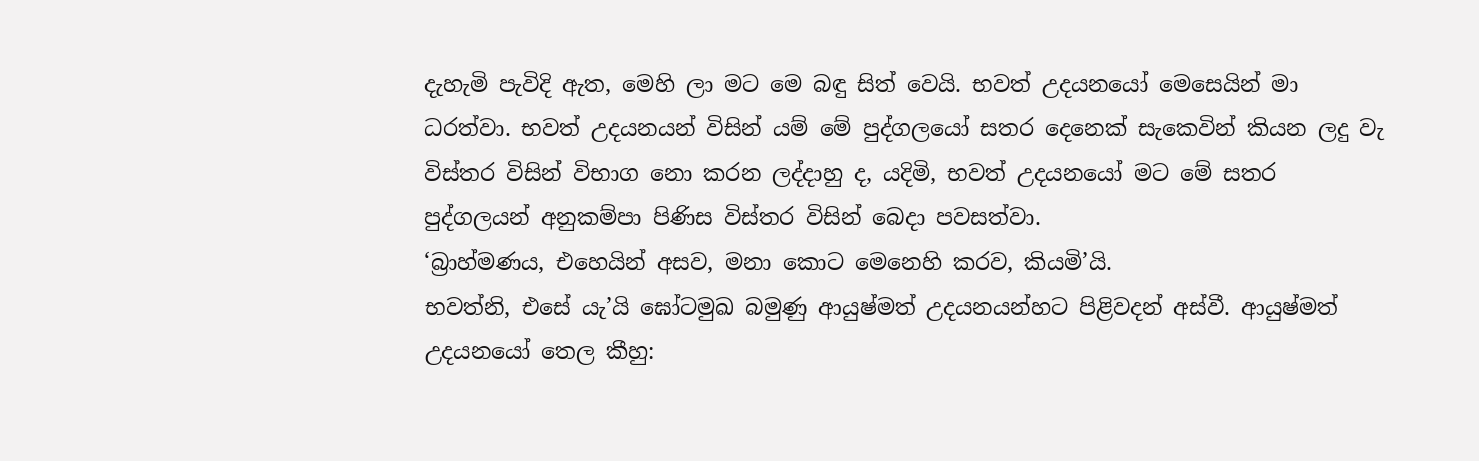දැහැමි පැවිදි ඇත, මෙහි ලා මට මෙ බඳු සිත් වෙයි. භවත් උදයනයෝ මෙසෙයින් මා ධරත්වා. භවත් උදයනයන් විසින් යම් මේ පුද්ගලයෝ සතර දෙනෙක් සැකෙවින් කියන ලදු වැ විස්තර විසින් විභාග නො කරන ලද්දාහු ද, යදිමි, භවත් උදයනයෝ මට මේ සතර පුද්ගලයන් අනුකම්පා පිණිස විස්තර විසින් බෙදා පවසත්වා.
‘බ්‍රාහ්මණය, එහෙයින් අසව, මනා කොට මෙනෙහි කරව, කියමි’යි.
භවත්නි, එසේ යැ’යි ඝෝටමුඛ බමුණු ආයුෂ්මත් උදයනයන්හට පිළිවදන් අස්වී. ආයුෂ්මත් උදයනයෝ තෙල කීහු: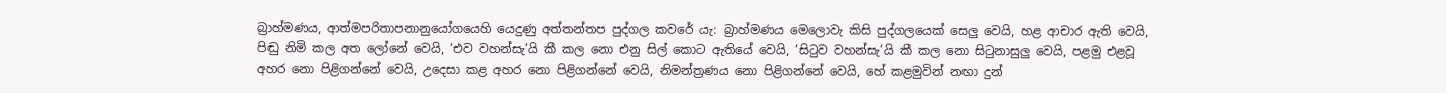බ්‍රාහ්මණය, ආත්මපරිතාපනානුයෝගයෙහි යෙදුණු අත්තන්තප පුද්ගල කවරේ යැ: බ්‍රාහ්මණය මෙලොවැ කිසි පුද්ගලයෙක් සෙලු වෙයි, හළ ආචාර ඇති වෙයි, පිඬු නිමි කල අත ලෝනේ වෙයි, ‘එව වහන්සැ’යි කී කල නො එනු සිල් කොට ඇතියේ වෙයි, ‘සිටුව වහන්සැ’යි කී කල නො සිටුනාසුලු වෙයි, පළමු එළවූ අහර නො පිළිගන්නේ වෙයි, උදෙසා කළ අහර නො පිළිගන්නේ වෙයි, නිමන්ත්‍රණය නො පිළිගන්නේ වෙයි, හේ කළමුවින් නඟා දුන්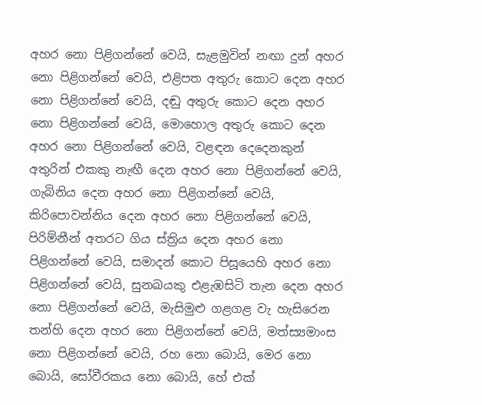අහර නො පිළිගන්නේ වෙයි, සැළමුවින් නඟා දුන් අහර නො පිළිගන්නේ වෙයි, එළිපත අතුරු කොට දෙන අහර නො පිළිගන්නේ වෙයි, දඬු අතුරු කොට දෙන අහර නො පිළිගන්නේ වෙයි, මොහොල අතුරු කොට දෙන අහර නො පිළිගන්නේ වෙයි, වළඳන දෙදෙනකුන් අතුරින් එකකු නැඟී දෙන අහර නො පිළිගන්නේ වෙයි, ගැබිනිය දෙන අහර නො පිළිගන්නේ වෙයි, කිරිපොවන්නිය දෙන අහර නො පිළිගන්නේ වෙයි, පිරිම්නීන් අතරට ගිය ස්ත්‍රිය දෙන අහර නො පිළිගන්නේ වෙයි, සමාදන් කොට පිසූයෙහි අහර නො පිළිගන්නේ වෙයි, සුනඛයකු එළැඹසිටි තැන දෙන අහර නො පිළිගන්නේ වෙයි, මැසිමුළු ගළගළ වැ හැසිරෙන තන්හි දෙන අහර නො පිළිගන්නේ වෙයි, මත්ස්‍යමාංස නො පිළිගන්නේ වෙයි, රහ නො බොයි, මෙර නො බොයි, සෝවීරකය නො බොයි, හේ එක්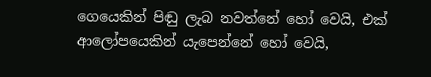ගෙයෙකින් පිඬු ලැබ නවත්නේ හෝ වෙයි, එක් ආලෝපයෙකින් යැපෙන්නේ හෝ වෙයි,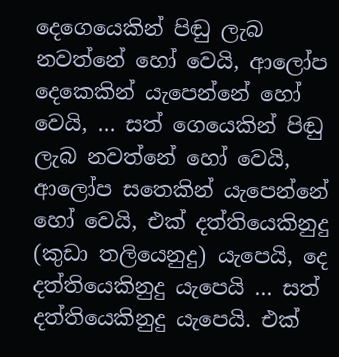දෙගෙයෙකින් පිඬු ලැබ නවත්නේ හෝ වෙයි, ආලෝප දෙකෙකින් යැපෙන්නේ හෝ වෙයි, … සත් ගෙයෙකින් පිඬු ලැබ නවත්නේ හෝ වෙයි, ආලෝප සතෙකින් යැපෙන්නේ හෝ වෙයි, එක් දත්තියෙකිනුදු (කුඩා තලියෙනුදු) යැපෙයි, දෙ දත්තියෙකිනුදු යැපෙයි ... සත් දත්තියෙකිනුදු යැපෙයි. එක්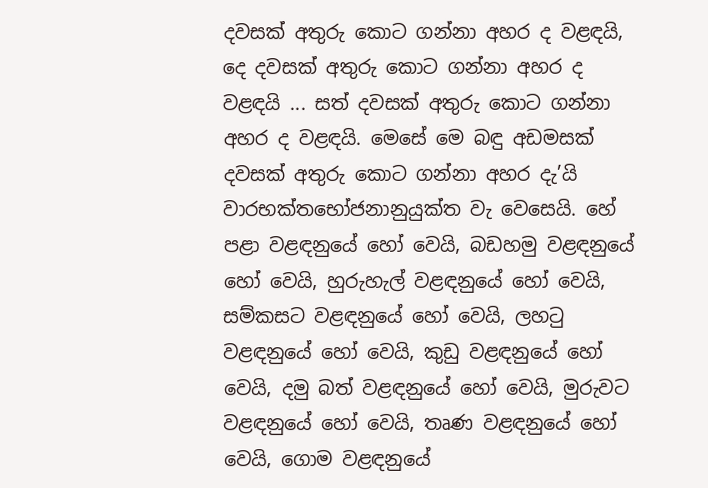දවසක් අතුරු කොට ගන්නා අහර ද වළඳයි, දෙ දවසක් අතුරු කොට ගන්නා අහර ද වළඳයි ... සත් දවසක් අතුරු කොට ගන්නා අහර ද වළඳයි. මෙසේ මෙ බඳු අඩමසක් දවසක් අතුරු කොට ගන්නා අහර දැ’යි වාරභක්තභෝජනානුයුක්ත වැ වෙසෙයි. හේ පළා වළඳනුයේ හෝ වෙයි, බඩහමු වළඳනුයේ හෝ වෙයි, හුරුහැල් වළඳනුයේ හෝ වෙයි, සම්කසට වළඳනුයේ හෝ වෙයි, ලහටු වළඳනුයේ හෝ වෙයි, කුඩු වළඳනුයේ හෝ වෙයි, දමු බත් වළඳනුයේ හෝ වෙයි, මුරුවට වළඳනුයේ හෝ වෙයි, තෘණ වළඳනුයේ හෝ වෙයි, ගොම වළඳනුයේ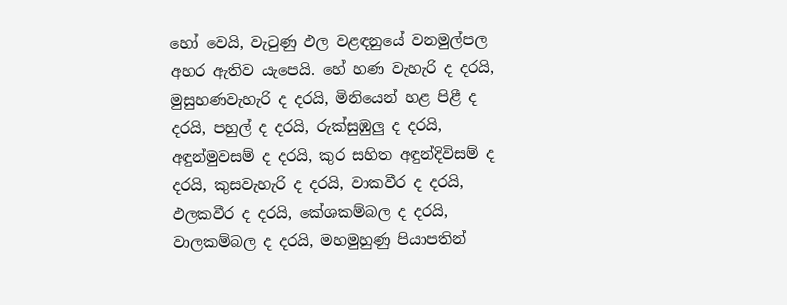හෝ වෙයි, වැටුණු ඵල වළඳනුයේ වනමුල්පල අහර ඇතිව යැපෙයි. හේ හණ වැහැරි ද දරයි, මුසුහණවැහැරි ද දරයි, මිනියෙන් හළ පිළී ද දරයි, පහුල් ද දරයි, රුක්සුඹුලු ද දරයි, අඳුන්මුවසම් ද දරයි, කුර සහිත අඳුන්දිවිසම් ද දරයි, කුසවැහැරි ද දරයි, වාකවීර ද දරයි, ඵලකවීර ද දරයි, කේශකම්බල ද දරයි, වාලකම්බල ද දරයි, මහමුහුණු පියාපතින්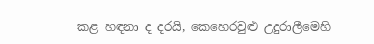කළ හඳනා ද දරයි, කෙහෙරවුළු උදුරාලීමෙහි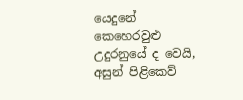යෙදුනේ කෙහෙරවුළු උදුරනුයේ ද වෙයි, අසුන් පිළිකෙව්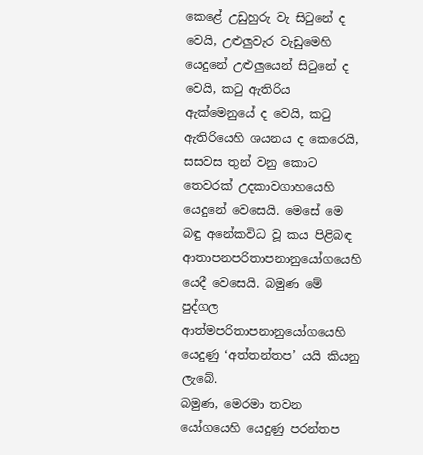කෙළේ උඩුහුරු වැ සිටුනේ ද වෙයි, උළුලුවැර වැඩුමෙහි යෙදුනේ උළුලුයෙන් සිටුනේ ද වෙයි, කටු ඇතිරිය ඇක්මෙනුයේ ද වෙයි, කටු ඇතිරියෙහි ශයනය ද කෙරෙයි, සසවස තුන් වනු කොට තෙවරක් උදකාවගාහයෙහි යෙදුනේ වෙසෙයි. මෙසේ මෙ බඳු අනේකවිධ වූ කය පිළිබඳ ආතාපනපරිතාපනානුයෝගයෙහි යෙදී වෙසෙයි. බමුණ මේ පුද්ගල ආත්මපරිතාපනානුයෝගයෙහි යෙදුණු ‘අත්තන්තප’ යයි කියනු ලැබේ.
බමුණ, මෙරමා තවන යෝගයෙහි යෙදුණු පරන්තප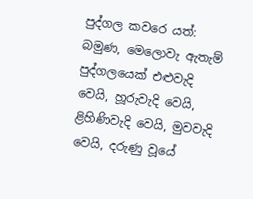පුද්ගල කවරෙ යත්: බමුණ, මෙලොවැ ඇතැම් පුද්ගලයෙක් එළුවැදි වෙයි, හූරුවැදි වෙයි, ළිහිණිවැදි වෙයි, මුවවැදි වෙයි, දරුණු වූයේ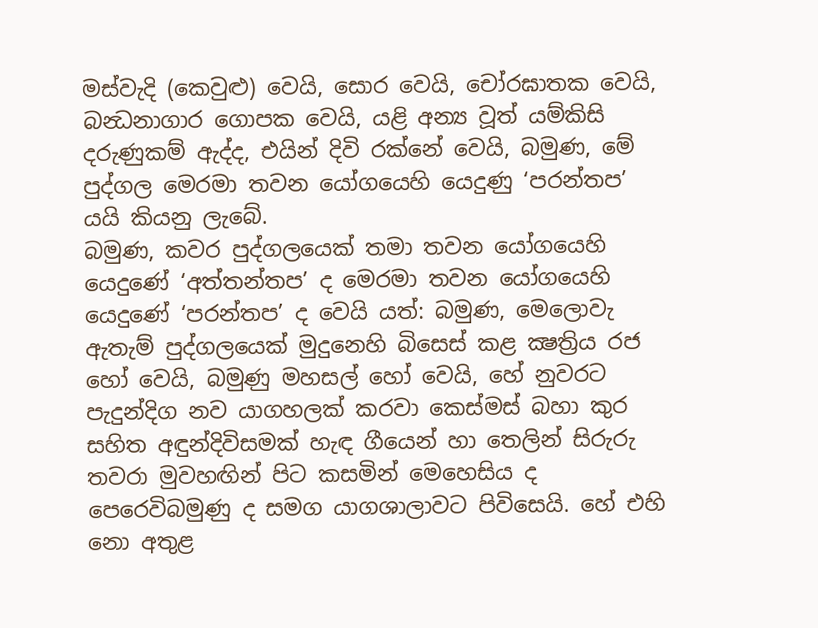මස්වැදි (කෙවුළු) වෙයි, සොර වෙයි, චෝරඝාතක වෙයි, බන්‍ධනාගාර ගොපක වෙයි, යළි අන්‍ය වූත් යම්කිසි දරුණුකම් ඇද්ද, එයින් දිවි රක්නේ වෙයි, බමුණ, මේ පුද්ගල මෙරමා තවන යෝගයෙහි යෙදුණු ‘පරන්තප’ යයි කියනු ලැබේ.
බමුණ, කවර පුද්ගලයෙක් තමා තවන යෝගයෙහි යෙදුණේ ‘අත්තන්තප’ ද මෙරමා තවන යෝගයෙහි යෙදුණේ ‘පරන්තප’ ද වෙයි යත්: බමුණ, මෙලොවැ ඇතැම් පුද්ගලයෙක් මුදුනෙහි බිසෙස් කළ ක්‍ෂත්‍රිය රජ හෝ වෙයි, බමුණු මහසල් හෝ වෙයි, හේ නුවරට පැදුන්දිග නව යාගහලක් කරවා කෙස්මස් බහා කුර සහිත අඳුන්දිවිසමක් හැඳ ගීයෙන් හා තෙලින් සිරුරු තවරා මුවහඟින් පිට කසමින් මෙහෙසිය ද පෙරෙවිබමුණු ද සමග යාගශාලාවට පිවිසෙයි. හේ එහි නො අතුළ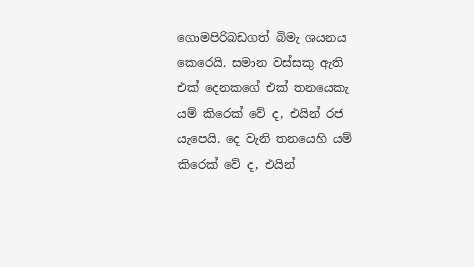ගොමපිරිබඩගත් බිමැ ශයනය කෙරෙයි. සමාන වස්සකු ඇති එක් දෙනකගේ එක් තනයෙකැ යම් කිරෙක් වේ ද, එයින් රජ යැපෙයි. දෙ වැනි තනයෙහි යම් කිරෙක් වේ ද, එයින්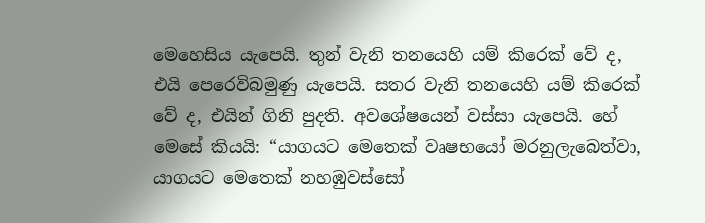මෙහෙසිය යැපෙයි. තුන් වැනි තනයෙහි යම් කිරෙක් වේ ද, එයි පෙරෙවිබමුණු යැපෙයි. සතර වැනි තනයෙහි යම් කිරෙක් වේ ද, එයින් ගිනි පුදති. අවශේෂයෙන් වස්සා යැපෙයි. හේ මෙසේ කියයි: “යාගයට මෙතෙක් වෘෂභයෝ මරනුලැබෙත්වා, යාගයට මෙතෙක් නහඹුවස්සෝ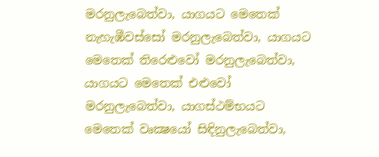මරනුලැබෙත්වා, යාගයට මෙතෙක් නැහැඹීවස්සෝ මරනුලැබෙත්වා, යාගයට මෙතෙක් තිරෙළුවෝ මරනුලැබෙත්වා, යාගයට මෙතෙක් එළුවෝ මරනුලැබෙත්වා, යාගස්ථම්භයට මෙතෙක් වෘක්‍ෂයෝ සිඳිනුලැබෙත්වා,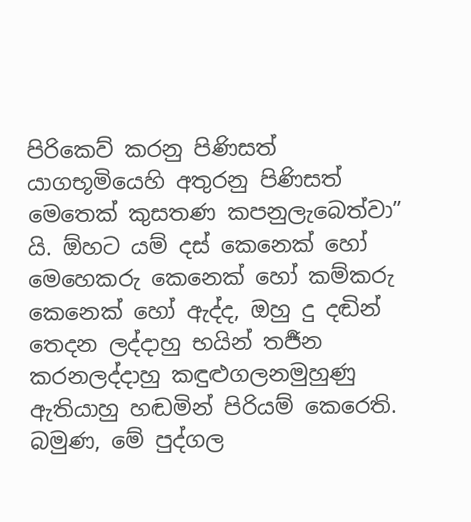පිරිකෙව් කරනු පිණිසත් යාගභූමියෙහි අතුරනු පිණිසත් මෙතෙක් කුසතණ කපනුලැබෙත්වා” යි. ඕහට යම් දස් කෙනෙක් හෝ මෙහෙකරු කෙනෙක් හෝ කම්කරු කෙනෙක් හෝ ඇද්ද, ඔහු දු දඬින් තෙදන ලද්දාහු භයින් තර්‍ජන කරනලද්දාහු කඳුළුගලනමුහුණු ඇතියාහු හඬමින් පිරියම් කෙරෙති. බමුණ, මේ පුද්ගල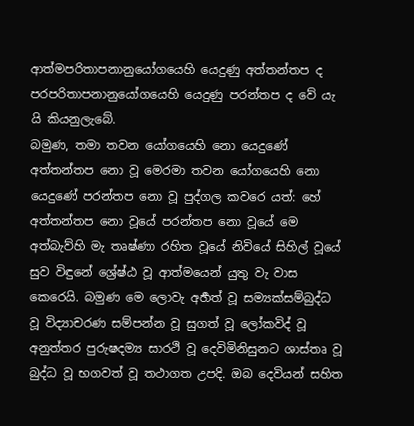ආත්මපරිතාපනානුයෝගයෙහි යෙදුණු අත්තන්තප ද පරපරිතාපනානුයෝගයෙහි යෙදුණු පරන්තප ද වේ යැ යි කියනුලැබේ.
බමුණ, තමා තවන යෝගයෙහි නො යෙදුණේ අත්තන්තප නො වූ මෙරමා තවන යෝගයෙහි නො යෙදුණේ පරන්තප නො වූ පුද්ගල කවරෙ යත්: හේ අත්තන්තප නො වූයේ පරන්තප නො වූයේ මෙ අත්බැව්හි මැ තෘෂ්ණා රහිත වූයේ නිවියේ සිහිල් වූයේ සුව විඳුනේ ශ්‍රේෂ්ඨ වූ ආත්මයෙන් යුතු වැ වාස කෙරෙයි. බමුණ මෙ ලොවැ අර්‍හත් වූ සම්‍යක්සම්බුද්ධ වූ විද්‍යාචරණ සම්පන්න වූ සුගත් වූ ලෝකවිද් වූ අනුත්තර පුරුෂදම්‍ය සාරථි වූ දෙවිමිනිසුනට ශාස්තෘ වූ බුද්ධ වූ භගවත් වූ තථාගත උපදි. ඔබ දෙවියන් සහිත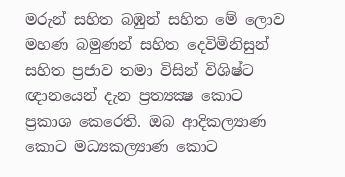මරුන් සහිත බඹුන් සහිත මේ ලොව මහණ බමුණන් සහිත දෙවිමිනිසුන් සහිත ප්‍රජාව තමා විසින් විශිෂ්ට ඥානයෙන් දැන ප්‍රත්‍යක්‍ෂ කොට ප්‍රකාශ කෙරෙති. ඔබ ආදිකල්‍යාණ කොට මධ්‍යකල්‍යාණ කොට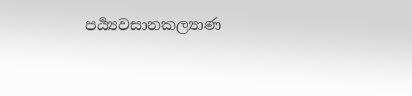පර්‍ය්‍යවසානකල්‍යාණ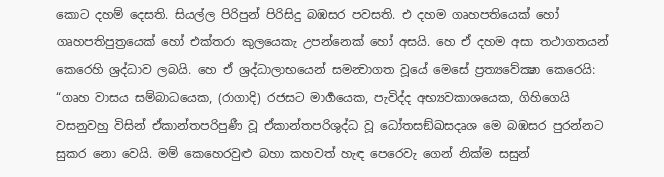කොට දහම් දෙසති. සියල්ල පිරිපුන් පිරිසිදු බඹසර පවසති. එ දහම ගෘහපතියෙක් හෝ ගෘහපතිපුත්‍රයෙක් හෝ එක්තරා කුලයෙකැ උපන්නෙක් හෝ අසයි. හෙ ඒ දහම අසා තථාගතයන් කෙරෙහි ශ්‍රද්ධාව ලබයි. හෙ ඒ ශ්‍රද්ධාලාභයෙන් සමන්‍වාගත වූයේ මෙසේ ප්‍රත්‍යවේක්‍ෂා කෙරෙයි: “ගෘහ වාසය සම්බාධයෙක, (රාගාදි) රජසට මාර්‍ගයෙක, පැවිද්ද අභ්‍යවකාශයෙක, ගිහිගෙයි වසනුවහු විසින් ඒකාන්තපරිපුණී වූ ඒකාන්තපරිශුද්ධ වූ ධෝතසඞ්ඛසදෘශ මෙ බඹසර පුරන්නට සුකර නො වෙයි. මම් කෙහෙරවුළු බහා කහවත් හැඳ පෙරෙවැ ගෙන් නික්ම සසුන්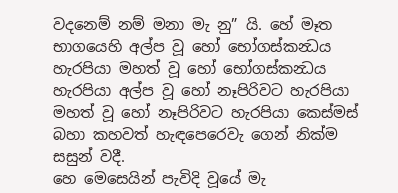වදනෙම් නම් මනා මැ නු” යි. හේ මෑත භාගයෙහි අල්ප වූ හෝ භෝගස්කන්‍ධය හැරපියා මහත් වූ හෝ භෝගස්කන්‍ධය හැරපියා අල්ප වූ හෝ නෑපිරිවට හැරපියා මහත් වූ හෝ නෑපිරිවට හැරපියා කෙස්මස් බහා කහවත් හැඳපෙරෙවැ ගෙන් නික්ම සසුන් වදී.
හෙ මෙසෙයින් පැවිදි වූයේ මැ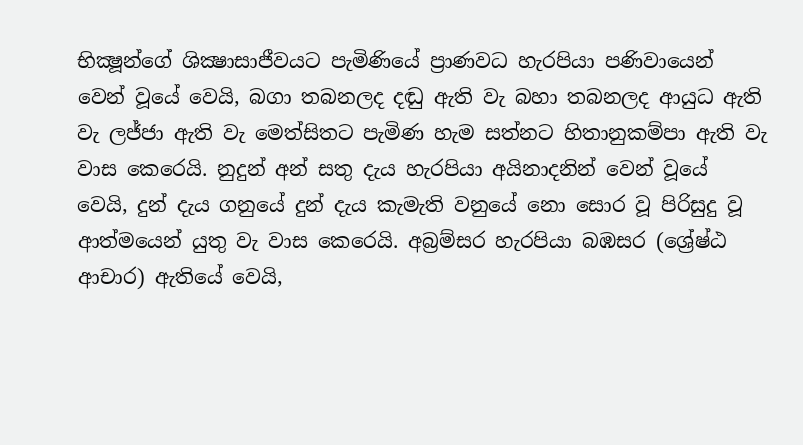භික්‍ෂූන්ගේ ශික්‍ෂාසාජීවයට පැමිණියේ ප්‍රාණවධ හැරපියා පණිවායෙන් වෙන් වූයේ වෙයි, බගා තබනලද දඬු ඇති වැ බහා තබනලද ආයුධ ඇති වැ ලජ්ජා ඇති වැ මෙත්සිතට පැමිණ හැම සත්නට හිතානුකම්පා ඇති වැ වාස කෙරෙයි. නුදුන් අන් සතු දැය හැරපියා අයිනාදනින් වෙන් වූයේ වෙයි, දුන් දැය ගනුයේ දුන් දැය කැමැති වනුයේ නො සොර වූ පිරිසුදු වූ ආත්මයෙන් යුතු වැ වාස කෙරෙයි. අබ්‍රම්සර හැරපියා බඹසර (ශ්‍රේෂ්ඨ ආචාර) ඇතියේ වෙයි,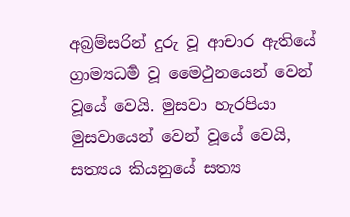අබ්‍රම්සරින් දුරු වූ ආචාර ඇතියේ ග්‍රාම්‍යධර්‍ම වූ මෛථුනයෙන් වෙන් වූයේ වෙයි. මුසවා හැරපියා මුසවායෙන් වෙන් වූයේ වෙයි, සත්‍යය කියනුයේ සත්‍ය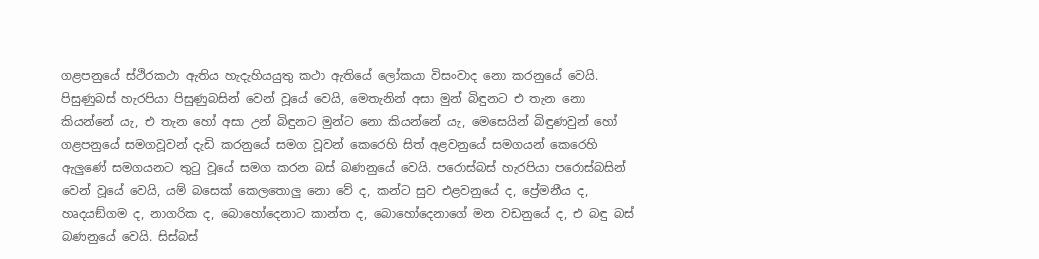ගළපනුයේ ස්ථිරකථා ඇතිය හැදැහියයුතු කථා ඇතියේ ලෝකයා විසංවාද නො කරනුයේ වෙයි. පිසුණුබස් හැරපියා පිසුණුබසින් වෙන් වූයේ වෙයි, මෙතැනින් අසා මුන් බිඳුනට එ තැන නො කියන්නේ යැ, එ තැන හෝ අසා උන් බිඳුනට මුන්ට නො කියන්නේ යැ, මෙසෙයින් බිඳුණවුන් හෝ ගළපනුයේ සමගවූවන් දැඩි කරනුයේ සමග වූවන් කෙරෙහි සිත් අළවනුයේ සමගයන් කෙරෙහි ඇලුණේ සමගයනට තුටු වූයේ සමග කරන බස් බණනුයේ වෙයි. පරොස්බස් හැරපියා පරොස්බසින් වෙන් වූයේ වෙයි, යම් බසෙක් කෙලතොලු නො වේ ද, කන්ට සුව එළවනුයේ ද, ප්‍රේමනීය ද, හෘදයඞ්ගම ද, නාගරික ද, බොහෝදෙනාට කාන්ත ද, බොහෝදෙනාගේ මන වඩනුයේ ද, එ බඳු බස් බණනුයේ වෙයි. සිස්බස්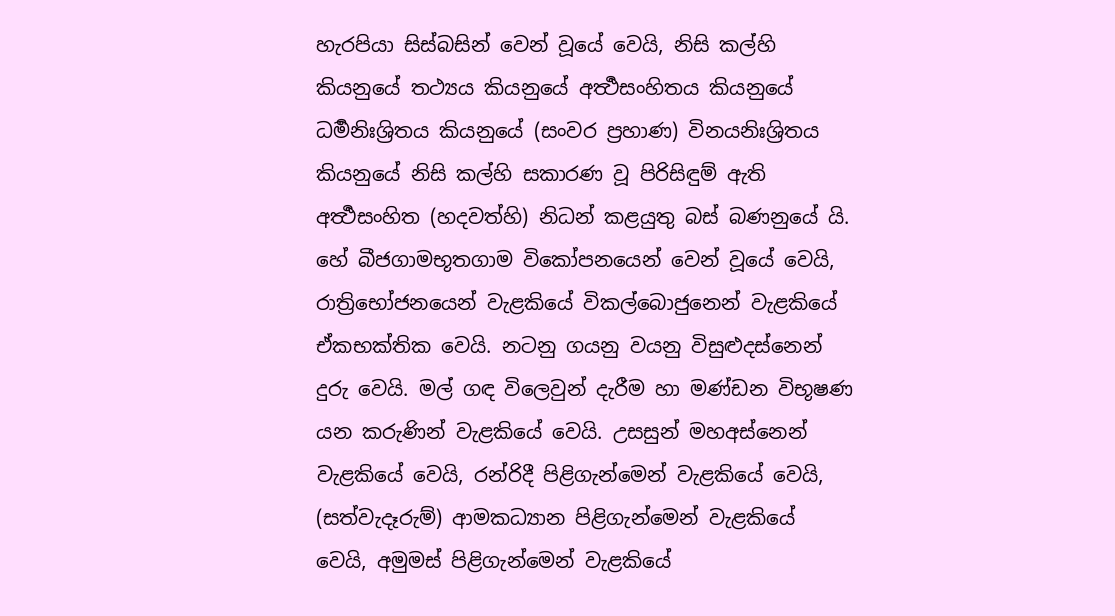හැරපියා සිස්බසින් වෙන් වූයේ වෙයි, නිසි කල්හි කියනුයේ තථ්‍යය කියනුයේ අර්‍ත්‍ථසංහිතය කියනුයේ ධර්‍මනිඃශ්‍රිතය කියනුයේ (සංවර ප්‍රහාණ) විනයනිඃශ්‍රිතය කියනුයේ නිසි කල්හි සකාරණ වූ පිරිසිඳුම් ඇති අර්‍ත්‍ථසංහිත (හදවත්හි) නිධන් කළයුතු බස් බණනුයේ යි.
හේ බීජගාමභූතගාම විකෝපනයෙන් වෙන් වූයේ වෙයි, රාත්‍රිභෝජනයෙන් වැළකියේ විකල්බොජුනෙන් වැළකියේ ඒකභක්තික වෙයි. නටනු ගයනු වයනු විසුළුදස්නෙන් දුරු වෙයි. මල් ගඳ විලෙවුන් දැරීම හා මණ්ඩන විභූෂණ යන කරුණින් වැළකියේ වෙයි. උසසුන් මහඅස්නෙන් වැළකියේ වෙයි, රන්රිදී පිළිගැන්මෙන් වැළකියේ වෙයි, (සත්වැදෑරුම්) ආමකධ්‍යාන පිළිගැන්මෙන් වැළකියේ වෙයි, අමුමස් පිළිගැන්මෙන් වැළකියේ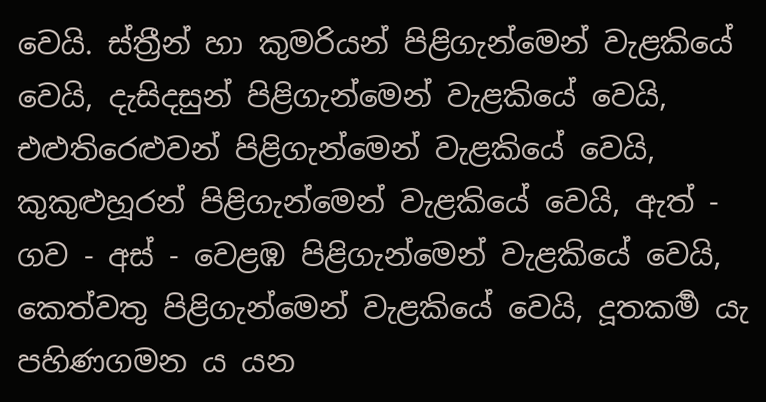වෙයි. ස්ත්‍රීන් හා කුමරියන් පිළිගැන්මෙන් වැළකියේ වෙයි, දැසිදසුන් පිළිගැන්මෙන් වැළකියේ වෙයි, එළුතිරෙළුවන් පිළිගැන්මෙන් වැළකියේ වෙයි, කුකුළුහූරන් පිළිගැන්මෙන් වැළකියේ වෙයි, ඇත් - ගව - අස් - වෙළඹ පිළිගැන්මෙන් වැළකියේ වෙයි, කෙත්වතු පිළිගැන්මෙන් වැළකියේ වෙයි, දූතකර්‍ම යැ පහිණගමන ය යන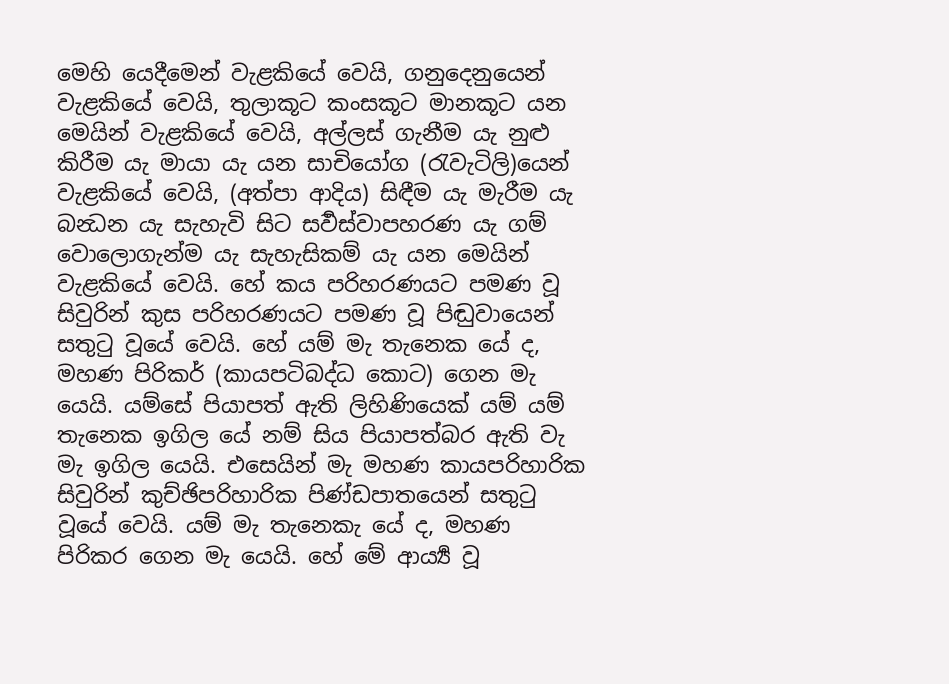මෙහි යෙදීමෙන් වැළකියේ වෙයි, ගනුදෙනුයෙන් වැළකියේ වෙයි, තුලාකූට කංසකූට මානකූට යන මෙයින් වැළකියේ වෙයි, අල්ලස් ගැනීම යැ නුළු කිරීම යැ මායා යැ යන සාචියෝග (රැවැටිලි)යෙන් වැළකියේ වෙයි, (අත්පා ආදිය) සිඳීම යැ මැරීම යැ බන්‍ධන යැ සැහැවි සිට සර්‍වස්වාපහරණ යැ ගම් වොලොගැන්ම යැ සැහැසිකම් යැ යන මෙයින් වැළකියේ වෙයි. හේ කය පරිහරණයට පමණ වූ සිවුරින් කුස පරිහරණයට පමණ වූ පිඬුවායෙන් සතුටු වූයේ වෙයි. හේ යම් මැ තැනෙක යේ ද, මහණ පිරිකර් (කායපටිබද්ධ කොට) ගෙන මැ යෙයි. යම්සේ පියාපත් ඇති ලිහිණියෙක් යම් යම් තැනෙක ඉගිල යේ නම් සිය පියාපත්බර ඇති වැ මැ ඉගිල යෙයි. එසෙයින් මැ මහණ කායපරිහාරික සිවුරින් කුච්ඡිපරිහාරික පිණ්‍ඩපාතයෙන් සතුටු වූයේ වෙයි. යම් මැ තැනෙකැ යේ ද, මහණ පිරිකර ගෙන මැ යෙයි. හේ මේ ආර්‍ය්‍ය වූ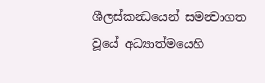ශීලස්කන්‍ධයෙන් සමන්‍වාගත වූයේ අධ්‍යාත්මයෙහි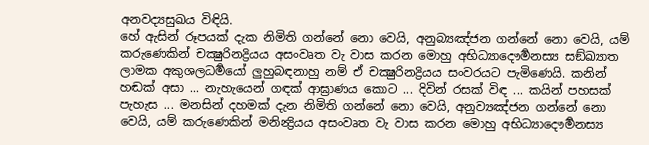අනවද්‍යසුඛය විඳියි.
හේ ඇසින් රූපයක් දැක නිමිති ගන්නේ නො වෙයි, අනුබ්‍යඤ්ජන ගන්නේ නො වෙයි, යම් කරුණෙකින් චක්‍ෂුරිනද්‍රියය අසංවෘත වැ වාස කරන මොහු අභිධ්‍යාදෞර්‍මනස්‍ය සඞ්ඛ්‍යාත ලාමක අකුශලධර්‍මයෝ ලුහුබඳනාහු නම් ඒ චක්‍ෂුරිනද්‍රියය සංවරයට පැමිණෙයි. කනින් හඬක් අසා ... නැහැයෙන් ගඳක් ආඝ්‍රාණය කොට ... දිවින් රසක් විඳ ... කයින් පහසක් පැහැස ... මනසින් දහමක් දැන නිමිති ගන්නේ නො වෙයි, අනුව්‍යඤ්ජන ගන්නේ නො වෙයි, යම් කරුණෙකින් මනින්‍ද්‍රියය අසංවෘත වැ වාස කරන මොහු අභිධ්‍යාදෞර්‍මනස්‍ය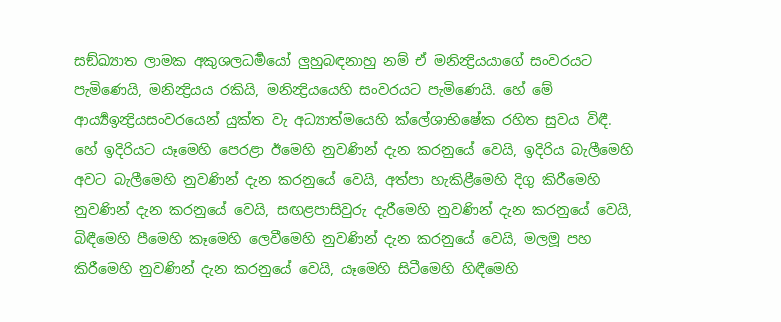සඞ්ඛ්‍යාත ලාමක අකුශලධර්‍මයෝ ලුහුබඳනාහු නම් ඒ මනින්‍ද්‍රියයාගේ සංවරයට පැමිණෙයි, මනින්‍ද්‍රියය රකියි, මනින්‍ද්‍රියයෙහි සංවරයට පැමිණෙයි. හේ මේ ආර්‍ය්‍යඉන්‍ද්‍රියසංවරයෙන් යුක්ත වැ අධ්‍යාත්මයෙහි ක්ලේශාභිෂේක රහිත සුවය විඳී.
හේ ඉදිරියට යෑමෙහි පෙරළා ඊමෙහි නුවණින් දැන කරනුයේ වෙයි, ඉදිරිය බැලීමෙහි අවට බැලීමෙහි නුවණින් දැන කරනුයේ වෙයි, අත්පා හැකිළීමෙහි දිගු කිරීමෙහි නුවණින් දැන කරනුයේ වෙයි, සඟළපාසිවුරු දැරීමෙහි නුවණින් දැන කරනුයේ වෙයි, බිඳීමෙහි පීමෙහි කෑමෙහි ලෙවීමෙහි නුවණින් දැන කරනුයේ වෙයි, මලමූ පහ කිරීමෙහි නුවණින් දැන කරනුයේ වෙයි, යෑමෙහි සිටීමෙහි හිඳීමෙහි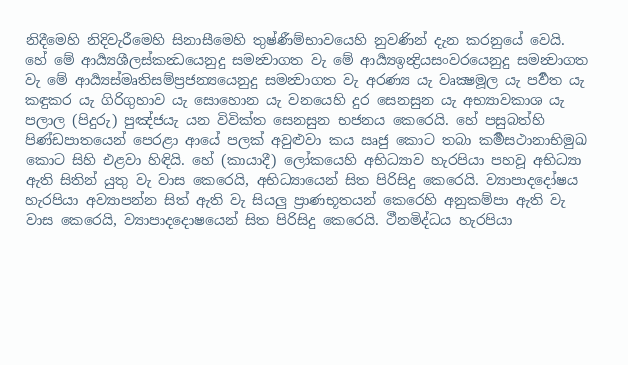නිදීමෙහි නිදිවැරීමෙහි සිනාසීමෙහි තුෂ්ණීම්භාවයෙහි නුවණින් දැන කරනුයේ වෙයි.
හේ මේ ආර්‍ය්‍යශීලස්කන්‍ධයෙනුදු සමන්‍වාගත වැ මේ ආර්‍ය්‍යඉන්‍ද්‍රියසංවරයෙනුදු සමන්‍වාගත වැ මේ ආර්‍ය්‍යස්මෘතිසම්ප්‍රජන්‍යයෙනුදු සමන්‍වාගත වැ අරණ්‍ය යැ වෘක්‍ෂමූල යැ පර්‍වත යැ කඳුකර යැ ගිරිගුහාව යැ සොහොන යැ වනයෙහි දුර සෙනසුන යැ අභ්‍යාවකාශ යැ පලාල (පිදුරු) පුඤ්ජයැ යන විවික්ත සෙනසුන භජනය කෙරෙයි. හේ පසුබත්හි පිණ්ඩපාතයෙන් පෙරළා ආයේ පලක් අවුළුවා කය ඍජු කොට තබා කර්‍මසථානාභිමුඛ කොට සිහි එළවා හිඳියි. හේ (කායාදී) ලෝකයෙහි අභිධ්‍යාව හැරපියා පහවූ අභිධ්‍යා ඇති සිතින් යුතු වැ වාස කෙරෙයි, අභිධ්‍යායෙන් සිත පිරිසිදු කෙරෙයි. ව්‍යාපාදදෝෂය හැරපියා අව්‍යාපන්න සිත් ඇති වැ සියලු ප්‍රාණභූතයන් කෙරෙහි අනුකම්පා ඇති වැ වාස කෙරෙයි, ව්‍යාපාදදොෂයෙන් සිත පිරිසිදු කෙරෙයි. ථීනමිද්ධය හැරපියා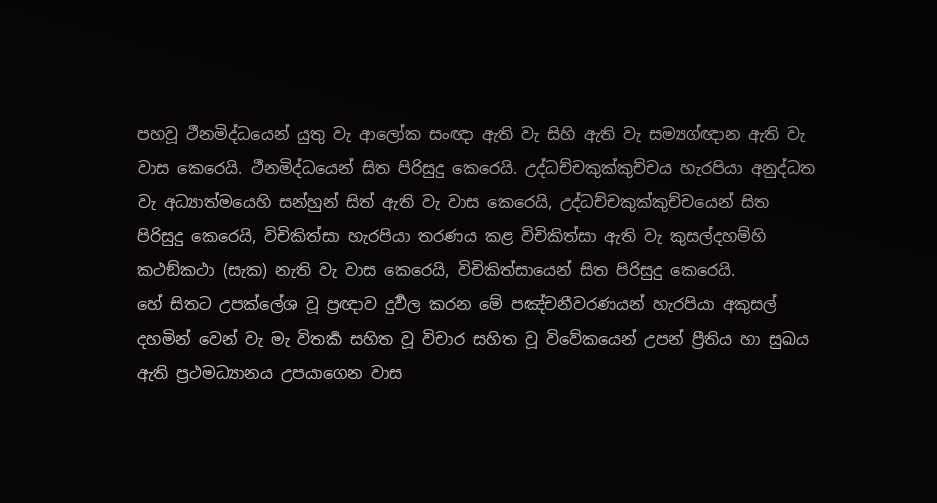පහවූ ථීනමිද්ධයෙන් යුතු වැ ආලෝක සංඥා ඇති වැ සිහි ඇති වැ සම්‍යග්ඥාන ඇති වැ වාස කෙරෙයි. ථීනමිද්ධයෙන් සිත පිරිසුදු කෙරෙයි. උද්ධච්චකුක්කුච්චය හැරපියා අනුද්ධත වැ අධ්‍යාත්මයෙහි සන්හුන් සිත් ඇති වැ වාස කෙරෙයි, උද්ධච්චකුක්කුච්චයෙන් සිත පිරිසුදු කෙරෙයි, විචිකිත්සා හැරපියා තරණය කළ විචිකිත්සා ඇති වැ කුසල්දහම්හි කථඞ්කථා (සැක) නැති වැ වාස කෙරෙයි, විචිකිත්සායෙන් සිත පිරිසුදු කෙරෙයි.
හේ සිතට උපක්ලේශ වූ ප්‍රඥාව දුර්‍වල කරන මේ පඤ්චනීවරණයන් හැරපියා අකුසල් දහමින් වෙන් වැ මැ විතර්‍ක සහිත වූ විචාර සහිත වූ විවේකයෙන් උපන් ප්‍රීතිය හා සුඛය ඇති ප්‍රථමධ්‍යානය උපයාගෙන වාස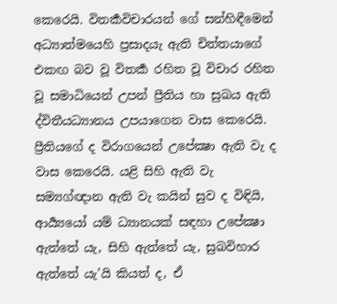කෙරෙයි. විතර්‍කවිචාරයන් ගේ සන්හිඳීමෙන් අධ්‍යාත්මයෙහි ප්‍රසාදයැ ඇති චිත්තයාගේ එකඟ බව වූ විතර්‍ක රහිත වූ විචාර රහිත වූ සමාධියෙන් උපන් ප්‍රීතිය හා සුඛය ඇති ද්විතීයධ්‍යානය උපයාගෙන වාස කෙරෙයි. ප්‍රීතියගේ ද විරාගයෙන් උපේක්‍ෂා ඇති වැ ද වාස කෙරෙයි. යළි සිහි ඇති වැ සම්‍යග්ඥාන ඇති වැ කයින් සුව ද විඳියි, ආර්‍ය්‍යයෝ යම් ධ්‍යානයක් සඳහා උපේක්‍ෂා ඇත්තේ යැ, සිහි ඇත්තේ යැ, සුඛවිහාර ඇත්තේ යැ’යි කියත් ද, ඒ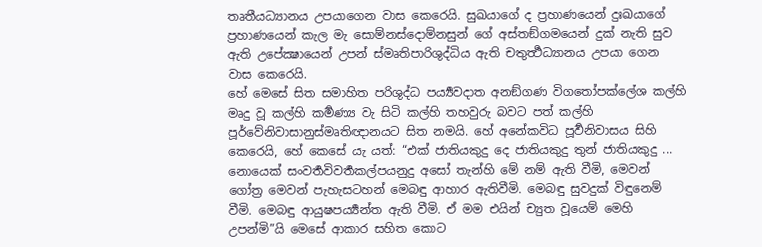තෘතීයධ්‍යානය උපයාගෙන වාස කෙරෙයි. සුඛයාගේ ද ප්‍රහාණයෙන් දුඃඛයාගේ ප්‍රහාණයෙන් කැල මැ සොම්නස්දොම්නසුන් ගේ අස්තඞ්ගමයෙන් දුක් නැති සුව ඇති උපේක්‍ෂායෙන් උපන් ස්මෘතිපාරිශුද්ධිය ඇති චතුර්‍ත්‍ථධ්‍යානය උපයා ගෙන වාස කෙරෙයි.
හේ මෙසේ සිත සමාහිත පරිශුද්ධ පර්‍ය්‍යවදාත අනඞ්ගණ විගතෝපක්ලේශ කල්හි මෘදු වූ කල්හි කර්‍මණ්‍ය වැ සිටි කල්හි තහවුරු බවට පත් කල්හි පූර්වේනිවාසානුස්මෘතිඥානයට සිත නමයි. හේ අනේකවිධ පූර්‍වනිවාසය සිහි කෙරෙයි, හේ කෙසේ යැ යත්: “එක් ජාතියකුදු දෙ ජාතියකුදු තුන් ජාතියකුදු ... නොයෙක් සංවර්‍තවිවර්‍තකල්පයනුදු අසෝ තැන්හි මේ නම් ඇති වීමි, මෙවන් ගෝත්‍ර මෙවන් පැහැසටහන් මෙබඳු ආහාර ඇතිවීමි. මෙබඳු සුවදුක් විඳුනෙම් වීමි. මෙබඳු ආයුෂපර්‍ය්‍යන්ත ඇති වීමි. ඒ මම එයින් ච්‍යුත වූයෙම් මෙහි උපන්මි”යි මෙසේ ආකාර සහිත කොට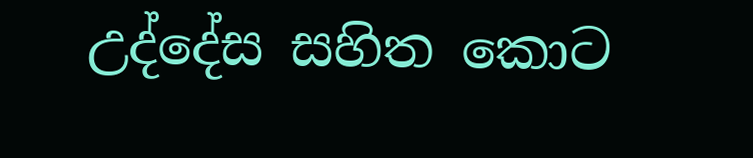උද්දේස සහිත කොට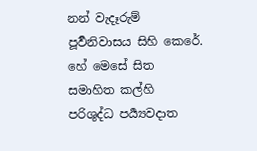නන් වැදෑරුම් පූර්‍වනිවාසය සිහි කෙරේ.
හේ මෙසේ සිත සමාහිත කල්හි පරිශුද්ධ පර්‍ය්‍යවදාත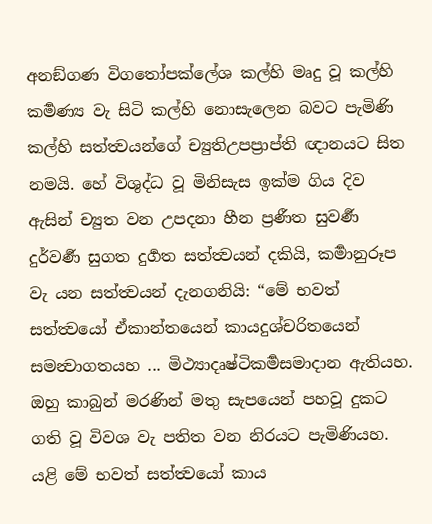අනඞ්ගණ විගතෝපක්ලේශ කල්හි මෘදු වූ කල්හි කර්‍මණ්‍ය වැ සිටි කල්හි නොසැලෙන බවට පැමිණි කල්හි සත්ත්‍වයන්ගේ ච්‍යුතිඋපප්‍රාප්ති ඥානයට සිත නමයි. හේ විශුද්ධ වූ මිනිසැස ඉක්ම ගිය දිව ඇසින් ච්‍යුත වන උපදනා හීන ප්‍රණීත සුවර්‍ණ දුර්වර්‍ණ සුගත දුර්‍ගත සත්ත්‍වයන් දකියි, කර්‍මානුරූප වැ යන සත්ත්‍වයන් දැනගනියි: “මේ භවත් සත්ත්‍වයෝ ඒකාන්තයෙන් කායදුශ්චරිතයෙන් සමන්‍වාගතයහ ... මිථ්‍යාදෘෂ්ටිකර්‍මසමාදාන ඇතියහ. ඔහු කාබුන් මරණින් මතු සැපයෙන් පහවූ දුකට ගති වූ විවශ වැ පතිත වන නිරයට පැමිණියහ. යළි මේ භවත් සත්ත්‍වයෝ කාය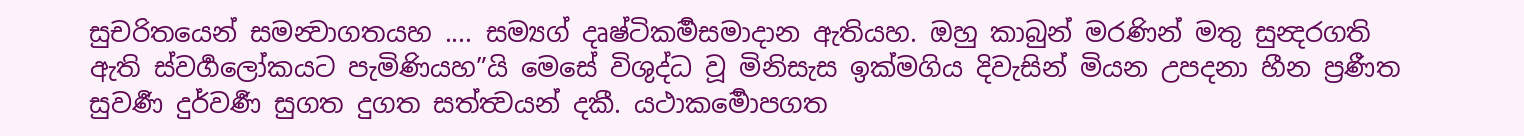සුචරිතයෙන් සමන්‍වාගතයහ .... සම්‍යග් දෘෂ්ටිකර්‍මසමාදාන ඇතියහ. ඔහු කාබුන් මරණින් මතු සුන්‍දරගති ඇති ස්වර්‍ගලෝකයට පැමිණියහ”යි මෙසේ විශුද්ධ වූ මිනිසැස ඉක්මගිය දිවැසින් මියන උපදනා හීන ප්‍රණීත සුවර්‍ණ දුර්වර්‍ණ සුගත දුගත සත්ත්‍වයන් දකී. යථාකර්‍මොපගත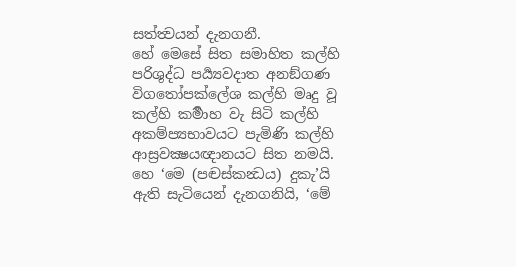සත්ත්‍වයන් දැනගනී.
හේ මෙසේ සිත සමාහිත කල්හි පරිශුද්ධ පර්‍ය්‍යවදාත අනඞ්ගණ විගතෝපක්ලේශ කල්හි මෘදු වූ කල්හි කර්‍මාහ වැ සිටි කල්හි අකම්ප්‍යභාවයට පැමිණි කල්හි ආස්‍රවක්‍ෂයඥානයට සිත නමයි. හෙ ‘මෙ (පඤ්‍චස්කන්‍ධය) දුකැ’යි ඇති සැටියෙන් දැනගනියි, ‘මේ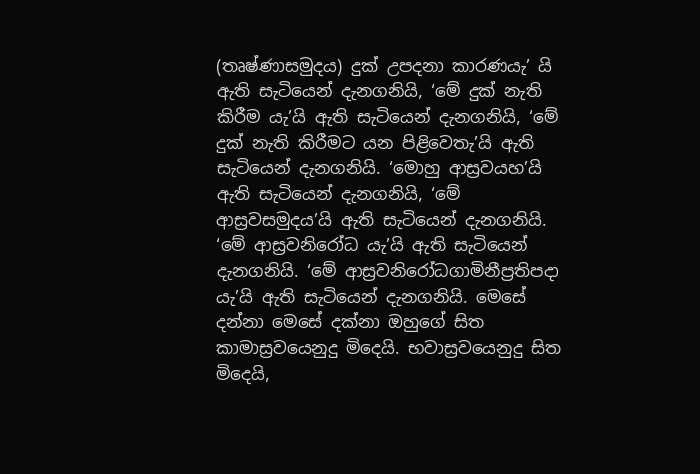(තෘෂ්ණාසමුදය) දුක් උපදනා කාරණයැ’ යි ඇති සැටියෙන් දැනගනියි, ‘මේ දුක් නැති කිරීම යැ’යි ඇති සැටියෙන් දැනගනියි, ‘මේ දුක් නැති කිරීමට යන පිළිවෙතැ’යි ඇති සැටියෙන් දැනගනියි. ‘මොහු ආස්‍රවයහ’යි ඇති සැටියෙන් දැනගනියි, ‘මේ ආස්‍රවසමුදය’යි ඇති සැටියෙන් දැනගනියි. ‘මේ ආස්‍රවනිරෝධ යැ’යි ඇති සැටියෙන් දැනගනියි. ‘මේ ආස්‍රවනිරෝධගාමිනීප්‍රතිපදා යැ’යි ඇති සැටියෙන් දැනගනියි. මෙසේ දන්නා මෙසේ දක්නා ඔහුගේ සිත කාමාස්‍රවයෙනුදු මිදෙයි. භවාස්‍රවයෙනුදු සිත මිදෙයි,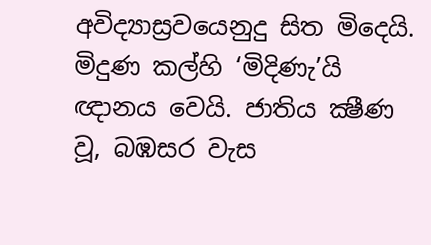අවිද්‍යාස්‍රවයෙනුදු සිත මිදෙයි. මිදුණ කල්හි ‘මිදිණැ’යි ඥානය වෙයි. ජාතිය ක්‍ෂීණ වූ, බඹසර වැස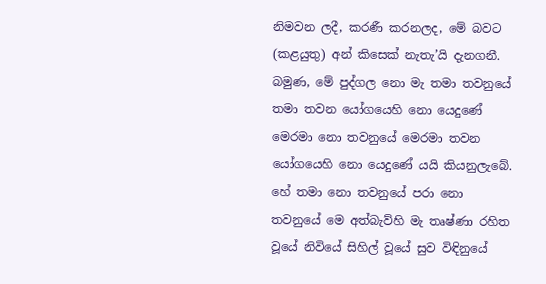නිමවන ලදී, කරණී කරනලද, මේ බවට (කළයුතු) අන් කිසෙක් නැතැ’යි දැනගනී. බමුණ, මේ පුද්ගල නො මැ තමා තවනුයේ තමා තවන යෝගයෙහි නො යෙදුණේ මෙරමා නො තවනුයේ මෙරමා තවන යෝගයෙහි නො යෙදුණේ යයි කියනුලැබේ. හේ තමා නො තවනුයේ පරා නො තවනුයේ මෙ අත්බැව්හි මැ තෘෂ්ණා රහිත වූයේ නිවියේ සිහිල් වූයේ සුව විඳිනුයේ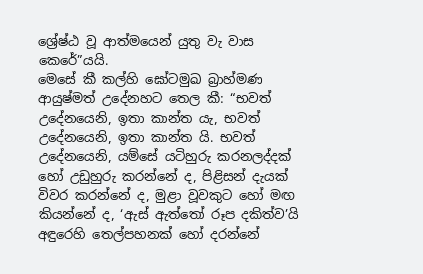ශ්‍රේෂ්ඨ වූ ආත්මයෙන් යුතු වැ වාස කෙරේ”යයි.
මෙසේ කී කල්හි ඝෝටමුඛ බ්‍රාහ්මණ ආයුෂ්මත් උදේනහට තෙල කී: “භවත් උදේනයෙනි, ඉතා කාන්ත යැ, භවත් උදේනයෙනි, ඉතා කාන්ත යි. භවත් උදේනයෙනි, යම්සේ යටිහුරු කරනලද්දක් හෝ උඩුහුරු කරන්නේ ද, පිළිසන් දැයක් විවර කරන්නේ ද, මුළා වූවකුට හෝ මඟ කියන්නේ ද, ‘ඇස් ඇත්තෝ රූප දකිත්ව’යි අඳුරෙහි තෙල්පහනක් හෝ දරන්නේ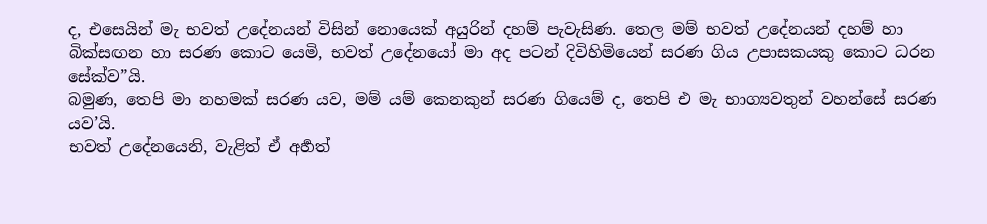ද, එසෙයින් මැ භවත් උදේනයන් විසින් නොයෙක් අයුරින් දහම් පැවැසිණ. තෙල මම් භවත් උදේනයන් දහම් හා බික්සඟන හා සරණ කොට යෙමි, භවත් උදේනයෝ මා අද පටන් දිවිහිමියෙන් සරණ ගිය උපාසකයකු කොට ධරන සේක්ව”යි.
බමුණ, තෙපි මා නහමක් සරණ යව, මම් යම් කෙනකුන් සරණ ගියෙම් ද, තෙපි එ මැ භාග්‍යවතුන් වහන්සේ සරණ යව’යි.
භවත් උදේනයෙනි, වැළිත් ඒ අර්‍හත්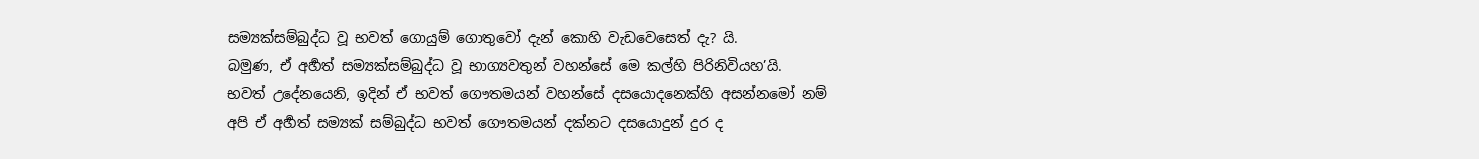සම්‍යක්සම්බුද්ධ වූ භවත් ගොයුම් ගොතුවෝ දැන් කොහි වැඩවෙසෙත් දැ? යි.
බමුණ, ඒ අර්‍හත් සම්‍යක්සම්බුද්ධ වූ භාග්‍යවතුන් වහන්සේ මෙ කල්හි පිරිනිවියහ’යි.
භවත් උදේනයෙනි, ඉදින් ඒ භවත් ගෞතමයන් වහන්සේ දසයොදනෙක්හි අසන්නමෝ නම් අපි ඒ අර්‍හත් සම්‍යක් සම්බුද්ධ භවත් ගෞතමයන් දක්නට දසයොදුන් දුර ද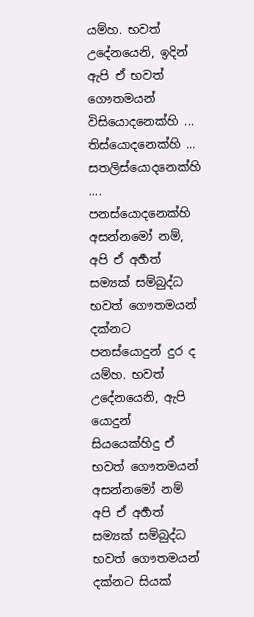යම්හ. භවත් උදේනයෙනි, ඉදින් ඇපි ඒ භවත් ගෞතමයන් විසියොදනෙක්හි ... තිස්යොදනෙක්හි ... සතලිස්යොදනෙක්හි .... පනස්යොදනෙක්හි අසන්නමෝ නම්, අපි ඒ අර්‍හත් සම්‍යක් සම්බුද්ධ භවත් ගෞතමයන් දක්නට පනස්යොදුන් දුර ද යම්හ. භවත් උදේනයෙනි, ඇපි යොදුන් සියයෙක්හිදු ඒ භවත් ගෞතමයන් අසන්නමෝ නම් අපි ඒ අර්‍හත් සම්‍යක් සම්බුද්ධ භවත් ගෞතමයන් දක්නට සියක්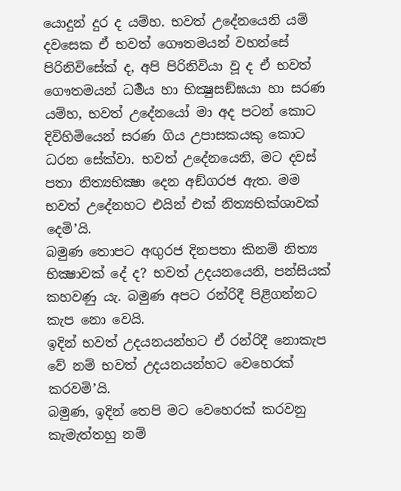යොදුන් දුර ද යම්හ. භවත් උදේනයෙනි යම් දවසෙක ඒ භවත් ගෞතමයන් වහන්සේ පිරිනිවිසේක් ද, අපි පිරිනිවියා වූ ද ඒ භවත් ගෞතමයන් ධර්‍මය හා භික්‍ෂුසඞ්ඝයා හා සරණ යම්හ, භවත් උදේනයෝ මා අද පටන් කොට දිවිහිමියෙන් සරණ ගිය උපාසකයකු කොට ධරන සේක්වා. භවත් උදේනයෙනි, මට දවස් පතා නිත්‍යභික්‍ෂා දෙන අඞ්ගරජ ඇත. මම භවත් උදේනහට එයින් එක් නිත්‍යභික්ශාවක් දෙමි’යි.
බමුණ තොපට අඟුරජ දිනපතා කිනම් නිත්‍ය භික්‍ෂාවක් දේ ද? භවත් උදයනයෙනි, පන්සියක් කහවණු යැ. බමුණ අපට රන්රිදී පිළිගන්නට කැප නො වෙයි.
ඉදින් භවත් උදයනයන්හට ඒ රන්රිදී නොකැප වේ නම් භවත් උදයනයන්හට වෙහෙරක් කරවමි’යි.
බමුණ, ඉදින් තෙපි මට වෙහෙරක් කරවනු කැමැත්තහු නම්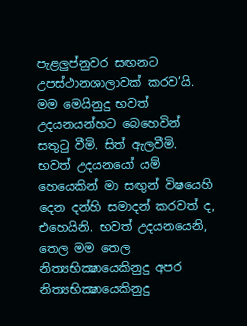පැළලුප්නුවර සඟනට උපස්ථානශාලාවක් කරව’යි.
මම මෙයිනුදු භවත් උදයනයන්හට බෙහෙවින් සතුටු වීමි. සිත් ඇලවීමි. භවත් උදයනයෝ යම් හෙයෙකින් මා සඟුන් විෂයෙහි දෙන දන්හි සමාදන් කරවත් ද, එහෙයිනි. භවත් උදයනයෙනි, තෙල මම තෙල නිත්‍යභික්‍ෂායෙකිනුදු අපර නිත්‍යභික්‍ෂායෙකිනුදු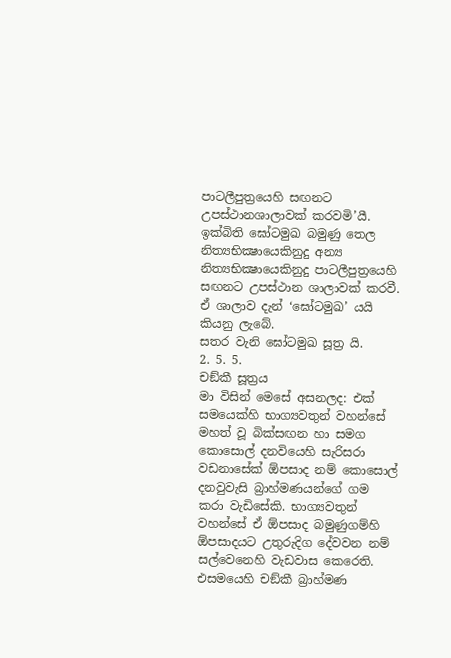පාටලීපුත්‍රයෙහි සඟනට උපස්ථානශාලාවක් කරවමි’යී.
ඉක්බිති ඝෝටමුඛ බමුණු තෙල නිත්‍යභික්‍ෂායෙකිනුදු අන්‍ය නිත්‍යභික්‍ෂායෙකිනුදු පාටලීපුත්‍රයෙහි සඟනට උපස්ථාන ශාලාවක් කරවී. ඒ ශාලාව දැන් ‘ඝෝටමුඛ’ යයි කියනු ලැබේ.
සතර වැනි ඝෝටමුඛ සූත්‍ර යි.
2. 5. 5.
චඞ්කී සූත්‍රය
මා විසින් මෙසේ අසනලද: එක් සමයෙක්හි භාග්‍යවතුන් වහන්සේ මහත් වූ බික්සඟන හා සමග කොසොල් දනවියෙහි සැරිසරා වඩනාසේක් ඕපසාද නම් කොසොල් දනවුවැසි බ්‍රාහ්මණයන්ගේ ගම කරා වැඩිසේකි. භාග්‍යවතුන් වහන්සේ ඒ ඕපසාද බමුණුගම්හි ඕපසාදයට උතුරුදිග දේවවන නම් සල්වෙනෙහි වැඩවාස කෙරෙති. එසමයෙහි චඞ්කී බ්‍රාහ්මණ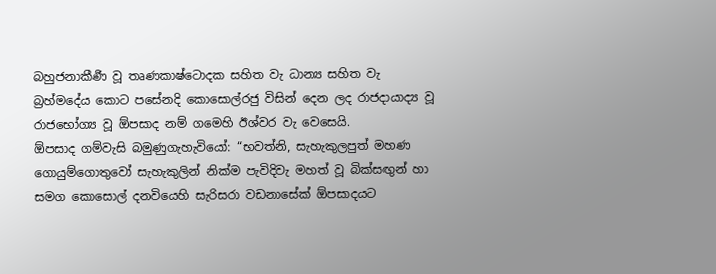බහුජනාකීර්‍ණ වූ තෘණකාෂ්ටොදක සහිත වැ ධාන්‍ය සහිත වැ බ්‍රහ්මදේය කොට පසේනදි කොසොල්රජු විසින් දෙන ලද රාජදායාද්‍ය වූ රාජභෝග්‍ය වූ ඕපසාද නම් ගමෙහි ඊශ්වර වැ වෙසෙයි.
ඕපසාද ගම්වැසි බමුණුගැහැවියෝ: “භවත්නි, සැහැකුලපුත් මහණ ගොයුම්ගොතුවෝ සැහැකුලින් නික්ම පැවිදිවැ මහත් වූ බික්සඟුන් හා සමග කොසොල් දනවියෙහි සැරිසරා වඩනාසේක් ඕපසාදයට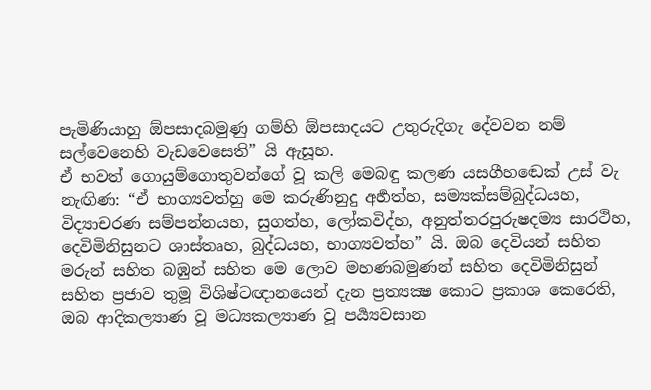පැමිණියාහු ඕපසාදබමුණු ගම්හි ඕපසාදයට උතුරුදිගැ දේවවන නම් සල්වෙනෙහි වැඩවෙසෙති” යි ඇසූහ.
ඒ භවත් ගොයුම්ගොතුවන්ගේ වූ කලි මෙබඳු කලණ යසගීහඬෙක් උස් වැ නැඟිණ: “ඒ භාග්‍යවත්හු මෙ කරුණිනුදු අර්‍හත්හ, සම්‍යක්සම්බුද්ධයහ, විද්‍යාචරණ සම්පන්නයහ, සුගත්හ, ලෝකවිද්හ, අනුත්තරපුරුෂදම්‍ය සාරථිහ, දෙවිමිනිසුනට ශාස්තෘහ, බුද්ධයහ, භාග්‍යවත්හ” යි. ඔබ දෙවියන් සහිත මරුන් සහිත බඹුන් සහිත මෙ ලොව මහණබමුණන් සහිත දෙවිමිනිසුන් සහිත ප්‍රජාව තුමූ විශිෂ්ටඥානයෙන් දැන ප්‍රත්‍යක්‍ෂ කොට ප්‍රකාශ කෙරෙති, ඔබ ආදිකල්‍යාණ වූ මධ්‍යකල්‍යාණ වූ පර්‍ය්‍යවසාන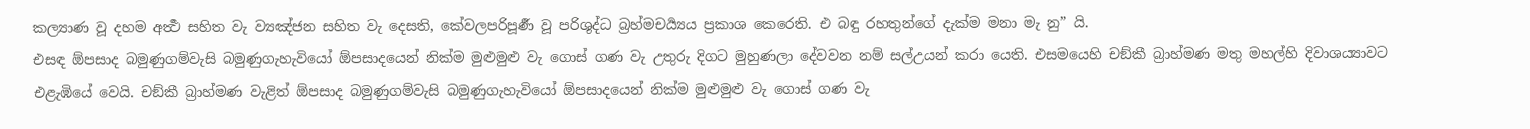කල්‍යාණ වූ දහම අර්‍ත්‍ථ සහිත වැ ව්‍යඤ්ජන සහිත වැ දෙසති, කේවලපරිපූර්‍ණ වූ පරිශුද්ධ බ්‍රහ්මචර්‍ය්‍යය ප්‍රකාශ කෙරෙති. එ බඳු රහතුන්ගේ දැක්ම මනා මැ නු” යි.
එසඳ ඕපසාද බමුණුගම්වැසි බමුණුගැහැවියෝ ඕපසාදයෙන් නික්ම මුළුමුළු වැ ගොස් ගණ වැ උතුරු දිගට මුහුණලා දේවවන නම් සල්උයන් කරා යෙති. එසමයෙහි චඞ්කී බ්‍රාහ්මණ මතු මහල්හි දිවාශය්‍යාවට එළැඹියේ වෙයි. චඞ්කී බ්‍රාහ්මණ වැළිත් ඕපසාද බමුණුගම්වැසි බමුණුගැහැවියෝ ඕපසාදයෙන් නික්ම මුළුමුළු වැ ගොස් ගණ වැ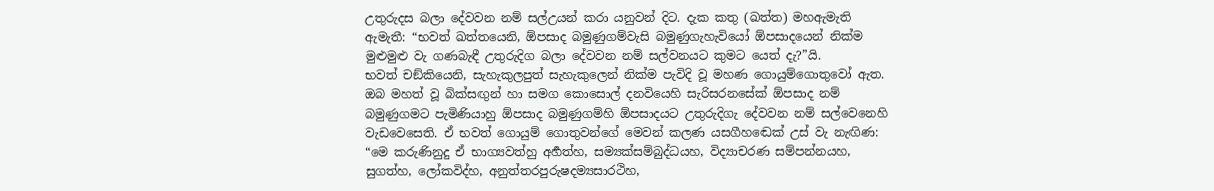උතුරුදස බලා දේවවන නම් සල්උයන් කරා යනුවන් දිට. දැක කතු (ඛත්ත) මහඇමැති ඇමැතී: “භවත් ඛත්තයෙනි, ඕපසාද බමුණුගම්වැසි බමුණුගැහැවියෝ ඕපසාදයෙන් නික්ම මුළුමුළු වැ ගණබැඳී උතුරුදිග බලා දේවවන නම් සල්වනයට කුමට යෙත් දැ?”යි.
භවත් චඞ්කියෙනි, සැහැකුලපුත් සැහැකුලෙන් නික්ම පැවිදි වූ මහණ ගොයුම්ගොතුවෝ ඇත. ඔබ මහත් වූ බික්සඟුන් හා සමග කොසොල් දනවියෙහි සැරිසරනසේක් ඕපසාද නම් බමුණුගමට පැමිණියාහු ඕපසාද බමුණුගම්හි ඕපසාදයට උතුරුදිගැ දේවවන නම් සල්වෙනෙහි වැඩවෙසෙති. ඒ භවත් ගොයුම් ගොතුවන්ගේ මෙවන් කලණ යසගීහඬෙක් උස් වැ නැඟිණ: “මෙ කරුණිනුදු ඒ භාග්‍යවත්හු අර්‍හත්හ, සම්‍යක්සම්බුද්ධයහ, විද්‍යාචරණ සම්පන්නයහ, සුගත්හ, ලෝකවිද්හ, අනුත්තරපුරුෂදම්‍යසාරථිහ,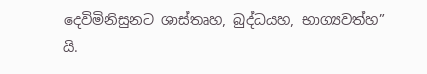දෙවිමිනිසුනට ශාස්තෘහ, බුද්ධයහ, භාග්‍යවත්හ” යි.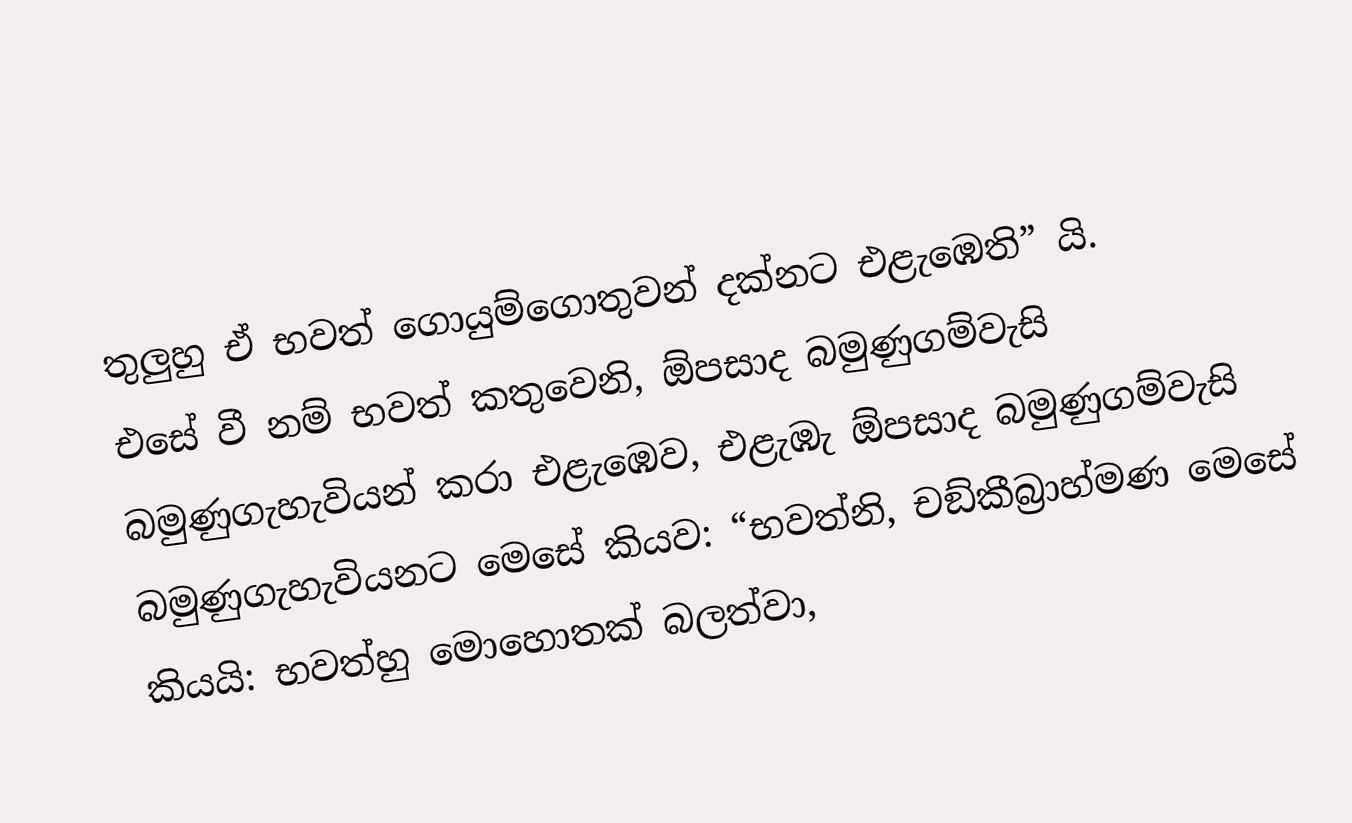තුලුහු ඒ භවත් ගොයුම්ගොතුවන් දක්නට එළැඹෙති” යි.
එසේ වී නම් භවත් කතුවෙනි, ඕපසාද බමුණුගම්වැසි බමුණුගැහැවියන් කරා එළැඹෙව, එළැඹැ ඕපසාද බමුණුගම්වැසි බමුණුගැහැවියනට මෙසේ කියව: “භවත්නි, චඞ්කීබ්‍රාහ්මණ මෙසේ කියයි: භවත්හු මොහොතක් බලත්වා,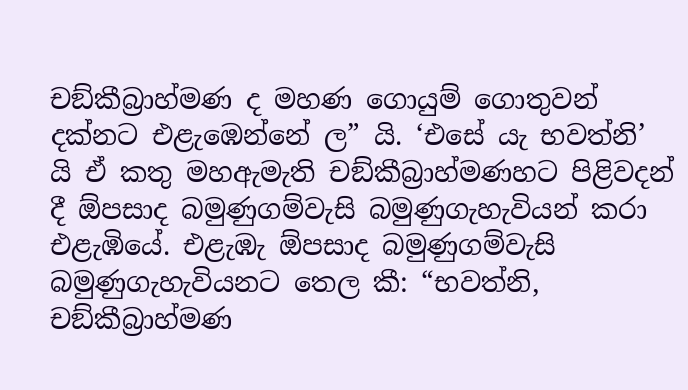චඞ්කීබ්‍රාහ්මණ ද මහණ ගොයුම් ගොතුවන් දක්නට එළැඹෙන්නේ ල” යි. ‘එසේ යැ භවත්නි’ යි ඒ කතු මහඇමැති චඞ්කීබ්‍රාහ්මණහට පිළිවදන් දී ඕපසාද බමුණුගම්වැසි බමුණුගැහැවියන් කරා එළැඹියේ. එළැඹැ ඕපසාද බමුණුගම්වැසි බමුණුගැහැවියනට තෙල කී: “භවත්නි, චඞ්කීබ්‍රාහ්මණ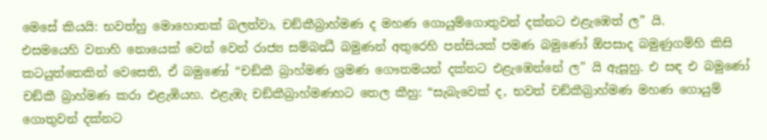මෙසේ කියයි: භවත්හු මොහොතක් බලත්වා, චඞ්කීබ්‍රාහ්මණ ද මහණ ගොයුම්ගොතුවන් දක්නට එළැඹෙත් ල” යි.
එසමයෙහි වනාහි නොයෙක් වෙන් වෙන් රාජ්‍ය සම්බන්‍ධී බමුණන් අතුරෙහි පන්සියක් පමණ බමුණෝ ඕපසාද බමුණුගම්හි කිසි කටයුත්තෙකින් වෙසෙති, ඒ බමුණෝ “චඞ්කී බ්‍රාහ්මණ ශ්‍රමණ ගෞතමයන් දක්නට එළැඹෙන්නේ ල” යි ඇසූහු. එ සඳ එ බමුණෝ චඞ්කී බ්‍රාහ්මණ කරා එළැඹියහ. එළැඹැ චඞ්කීබ්‍රාහ්මණහට තෙල කීහු: “සැබැවෙක් ද, භවත් චඞ්කීබ්‍රාහ්මණ මහණ ගොයුම් ගොතුවන් දක්නට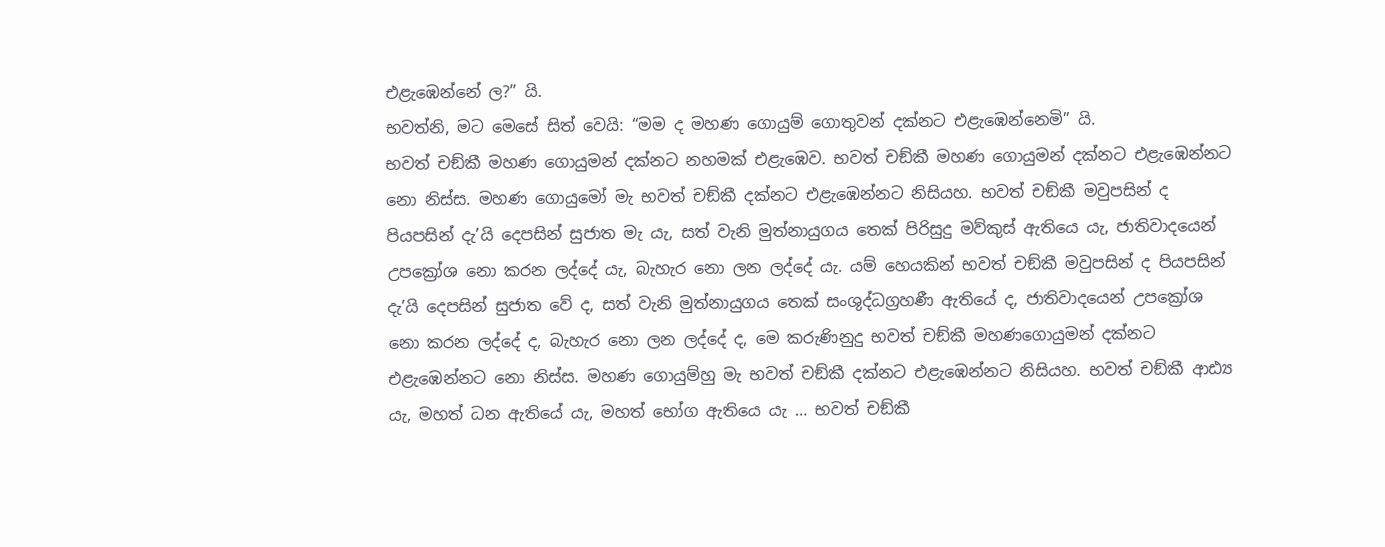එළැඹෙන්නේ ල?” යි.
භවත්නි, මට මෙසේ සිත් වෙයි: “මම ද මහණ ගොයුම් ගොතුවන් දක්නට එළැඹෙන්නෙමි” යි.
භවත් චඞ්කී මහණ ගොයුමන් දක්නට නහමක් එළැඹෙව. භවත් චඞ්කී මහණ ගොයුමන් දක්නට එළැඹෙන්නට නො නිස්ස. මහණ ගොයුමෝ මැ භවත් චඞ්කී දක්නට එළැඹෙන්නට නිසියහ. භවත් චඞ්කී මවුපසින් ද පියපසින් දැ’යි දෙපසින් සුජාත මැ යැ, සත් වැනි මුත්නායුගය තෙක් පිරිසුදු මව්කුස් ඇතියෙ යැ, ජාතිවාදයෙන් උපක්‍රෝශ නො කරන ලද්දේ යැ, බැහැර නො ලන ලද්දේ යැ. යම් හෙයකින් භවත් චඞ්කී මවුපසින් ද පියපසින් දැ’යි දෙපසින් සුජාත වේ ද, සත් වැනි මුත්නායුගය තෙක් සංශුද්ධග්‍රහණී ඇතියේ ද, ජාතිවාදයෙන් උපක්‍රෝශ නො කරන ලද්දේ ද, බැහැර නො ලන ලද්දේ ද, මෙ කරුණිනුදු භවත් චඞ්කී මහණගොයුමන් දක්නට එළැඹෙන්නට නො නිස්ස. මහණ ගොයුම්හු මැ භවත් චඞ්කී දක්නට එළැඹෙන්නට නිසියහ. භවත් චඞ්කී ආඪ්‍ය යැ, මහත් ධන ඇතියේ යැ, මහත් භෝග ඇතියෙ යැ … භවත් චඞ්කී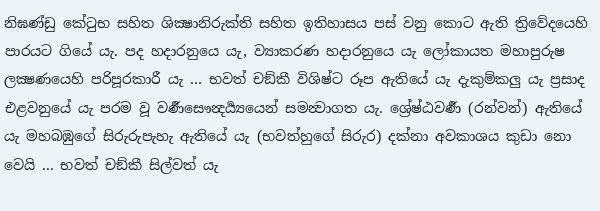නිඝණ්ඩු කේටුභ සහිත ශික්‍ෂානිරුක්ති සහිත ඉතිහාසය පස් වනු කොට ඇති ත්‍රිවේදයෙහි පාරයට ගියේ යැ. පද හදාරනුයෙ යැ, ව්‍යාකරණ හදාරනුයෙ යැ ලෝකායත මහාපුරුෂ ලක්‍ෂණයෙහි පරිපූරකාරී යැ … භවත් චඞ්කී විශිෂ්ට රූප ඇතියේ යැ දැකුම්කලු යැ ප්‍රසාද එළවනුයේ යැ පරම වූ වර්‍ණසෞන්‍දර්‍ය්‍යයෙන් සමන්‍වාගත යැ. ශ්‍රේෂ්ඨවර්‍ණ (රන්වන්) ඇතියේ යැ මහබඹුගේ සිරුරුපැහැ ඇතියේ යැ (භවත්හුගේ සිරුර) දක්නා අවකාශය කුඩා නො වෙයි ... භවත් චඞ්කී සිල්වත් යැ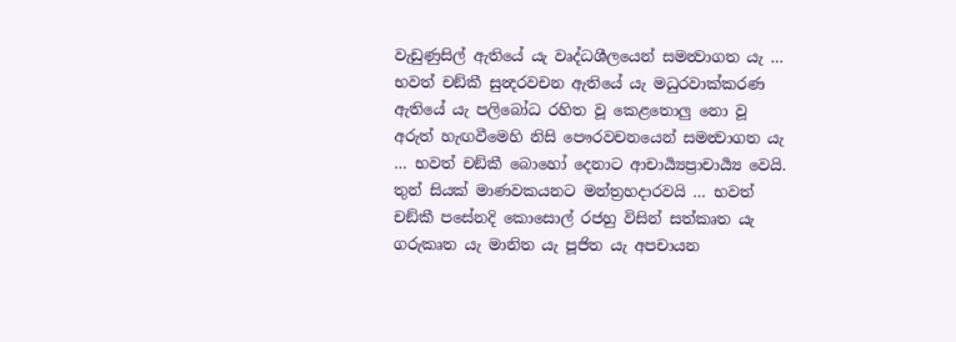වැඩුණුසිල් ඇතියේ යැ වෘද්ධශීලයෙන් සමන්‍වාගත යැ … භවත් චඞ්කී සුන්‍දරවචන ඇතියේ යැ මධුරවාක්කරණ ඇතියේ යැ පලිබෝධ රහිත වූ කෙළතොලු නො වූ අරුත් හැඟවීමෙහි නිසි පෞරවචනයෙන් සමන්‍වාගත යැ … භවත් චඞ්කී බොහෝ දෙනාට ආචාර්‍ය්‍යප්‍රාචාර්‍ය්‍ය වෙයි. තුන් සියක් මාණවකයනට මන්ත්‍රහදාරවයි … භවත් චඞ්කී පසේනදි කොසොල් රජහු විසින් සත්කෘත යැ ගරුකෘත යැ මානිත යැ පූජිත යැ අපචායන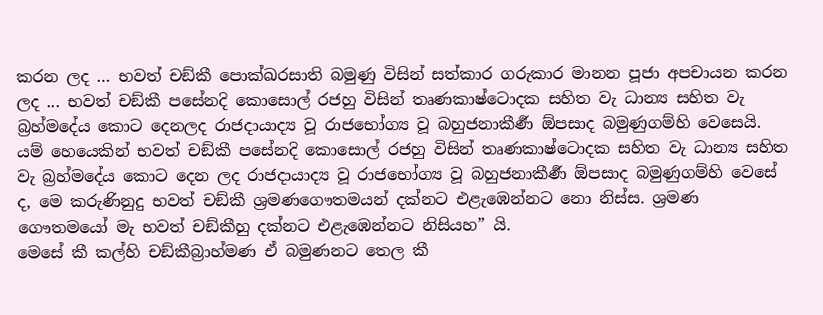කරන ලද … භවත් චඞ්කී පොක්ඛරසාති බමුණු විසින් සත්කාර ගරුකාර මානන පූජා අපචායන කරන ලද ... භවත් චඞ්කී පසේනදි කොසොල් රජහු විසින් තෘණකාෂ්ටොදක සහිත වැ ධාන්‍ය සහිත වැ බ්‍රහ්මදේය කොට දෙනලද රාජදායාද්‍ය වූ රාජභෝග්‍ය වූ බහුජනාකීර්‍ණ ඕපසාද බමුණුගම්හි වෙසෙයි. යම් හෙයෙකින් භවත් චඞ්කී පසේනදි කොසොල් රජහු විසින් තෘණකාෂ්ටොදක සහිත වැ ධාන්‍ය සහිත වැ බ්‍රහ්මදේය කොට දෙන ලද රාජදායාද්‍ය වූ රාජභෝග්‍ය වූ බහුජනාකීර්‍ණ ඕපසාද බමුණුගම්හි වෙසේ ද, මෙ කරුණිනුදු භවත් චඞ්කී ශ්‍රමණගෞතමයන් දක්නට එළැඹෙන්නට නො නිස්ස. ශ්‍රමණ ගෞතමයෝ මැ භවත් චඞ්කීහු දක්නට එළැඹෙන්නට නිසියහ” යි.
මෙසේ කී කල්හි චඞ්කීබ්‍රාහ්මණ ඒ බමුණනට තෙල කී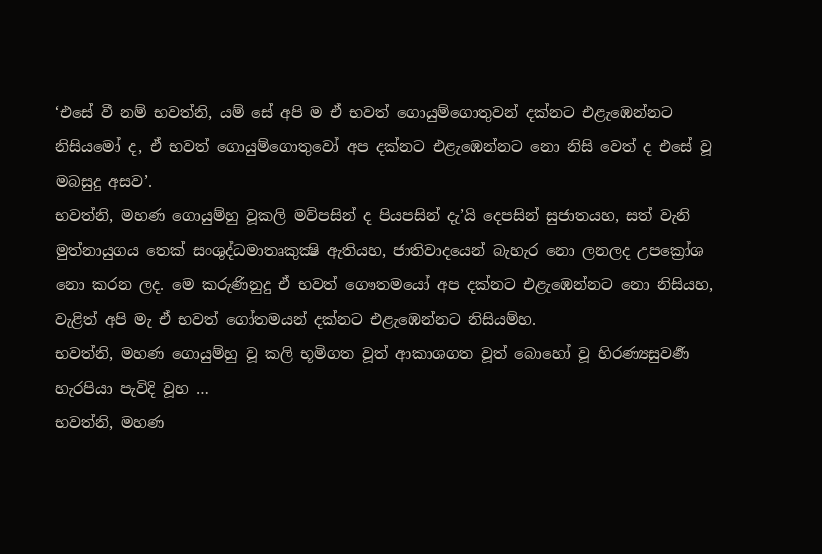‘එසේ වී නම් භවත්නි, යම් සේ අපි ම ඒ භවත් ගොයුම්ගොතුවන් දක්නට එළැඹෙන්නට නිසියමෝ ද, ඒ භවත් ගොයුම්ගොතුවෝ අප දක්නට එළැඹෙන්නට නො නිසි වෙත් ද එසේ වූ මබසුදු අසව’.
භවත්නි, මහණ ගොයුම්හු වූකලි මව්පසින් ද පියපසින් දැ’යි දෙපසින් සුජාතයහ, සත් වැනි මුත්නායුගය තෙක් සංශුද්ධමාතෘකුක්‍ෂි ඇතියහ, ජාතිවාදයෙන් බැහැර නො ලනලද උපක්‍රෝශ නො කරන ලද. මෙ කරුණිනුදු ඒ භවත් ගෞතමයෝ අප දක්නට එළැඹෙන්නට නො නිසියහ, වැළිත් අපි මැ ඒ භවත් ගෝතමයන් දක්නට එළැඹෙන්නට නිසියම්හ.
භවත්නි, මහණ ගොයුම්හු වූ කලි භූමිගත වූත් ආකාශගත වූත් බොහෝ වූ හිරණ්‍යසුවර්‍ණ හැරපියා පැවිදි වූහ …
භවත්නි, මහණ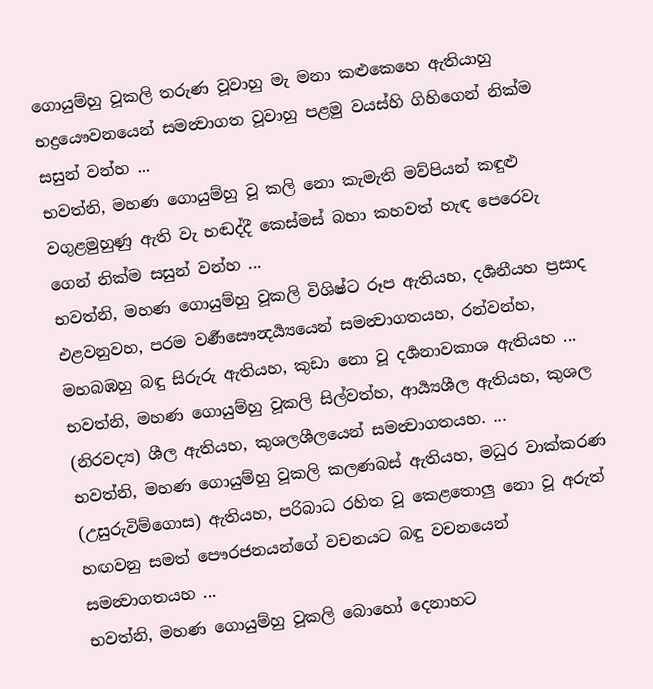ගොයුම්හු වූකලි තරුණ වූවාහු මැ මනා කළුකෙහෙ ඇතියාහු භද්‍රයෞවනයෙන් සමන්‍වාගත වූවාහු පළමු වයස්හි ගිහිගෙන් නික්ම සසුන් වන්හ ...
භවත්නි, මහණ ගොයුම්හු වූ කලි නො කැමැති මව්පියන් කඳුළු වගුළමුහුණු ඇති වැ හඬද්දී කෙස්මස් බහා කහවත් හැඳ පෙරෙවැ ගෙන් නික්ම සසුන් වන්හ ...
භවත්නි, මහණ ගොයුම්හු වූකලි විශිෂ්ට රූප ඇතියහ, දර්‍ශනීයහ ප්‍රසාද එළවනුවහ, පරම වර්‍ණසෞන්‍දර්‍ය්‍යයෙන් සමන්‍වාගතයහ, රන්වන්හ, මහබඹහු බඳු සිරුරු ඇතියහ, කුඩා නො වූ දර්‍ශනාවකාශ ඇතියහ ...
භවත්නි, මහණ ගොයුම්හු වූකලි සිල්වත්හ, ආර්‍ය්‍යශීල ඇතියහ, කුශල (නිරවද්‍ය) ශීල ඇතියහ, කුශලශීලයෙන් සමන්‍වාගතයහ. ...
භවත්නි, මහණ ගොයුම්හු වූකලි කලණබස් ඇතියහ, මධුර වාක්කරණ (උසුරුවිම්ගොස) ඇතියහ, පරිබාධ රහිත වූ කෙළතොලු නො වූ අරුත් හඟවනු සමත් පෞරජනයන්ගේ වචනයට බඳු වචනයෙන් සමන්‍වාගතයහ ...
භවත්නි, මහණ ගොයුම්හු වූකලි බොහෝ දෙනාහට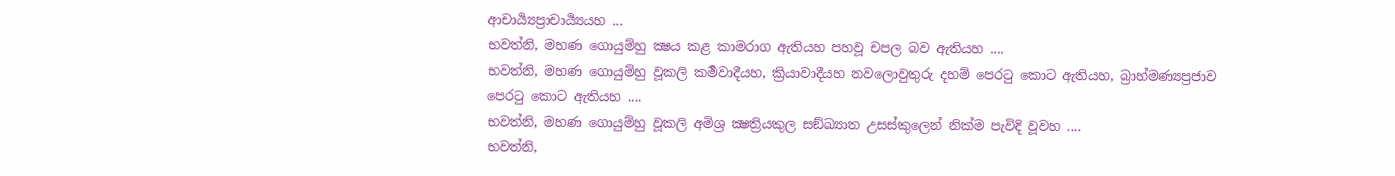ආචාර්‍ය්‍යප්‍රාචාර්‍ය්‍යයහ ...
භවත්නි, මහණ ගොයුම්හු ක්‍ෂය කළ කාමරාග ඇතියහ පහවූ චපල බව ඇතියහ ....
භවත්නි, මහණ ගොයුම්හු වූකලි කර්‍මවාදීයහ, ක්‍රියාවාදීයහ නවලොවුතුරු දහම් පෙරටු කොට ඇතියහ, බ්‍රාහ්මණ්‍යප්‍රජාව පෙරටු කොට ඇතියහ ....
භවත්නි, මහණ ගොයුම්හු වූකලි අමිශ්‍ර ක්‍ෂත්‍රියකුල සඞ්ඛ්‍යාත උසස්කුලෙන් නික්ම පැවිදි වූවහ ....
භවත්නි,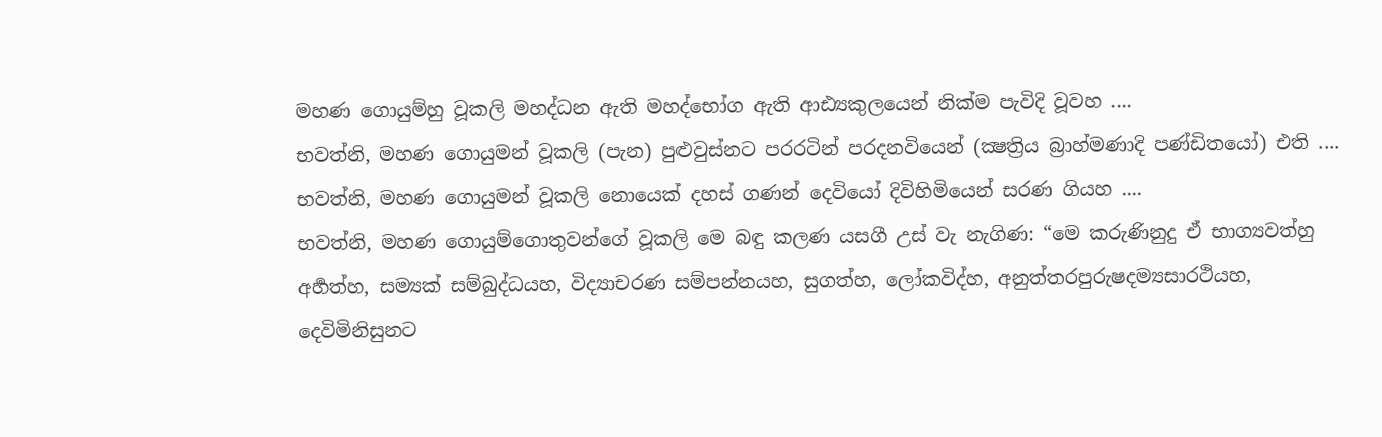මහණ ගොයුම්හු වූකලි මහද්ධන ඇති මහද්භෝග ඇති ආඪ්‍යකුලයෙන් නික්ම පැවිදි වූවහ ....
භවත්නි, මහණ ගොයුමන් වූකලි (පැන) පුළුවුස්නට පරරටින් පරදනවියෙන් (ක්‍ෂත්‍රිය බ්‍රාහ්මණාදි පණ්ඩිතයෝ) එති ....
භවත්නි, මහණ ගොයුමන් වූකලි නොයෙක් දහස් ගණන් දෙවියෝ දිවිහිමියෙන් සරණ ගියහ ....
භවත්නි, මහණ ගොයුම්ගොතුවන්ගේ වූකලි මෙ බඳු කලණ යසගී උස් වැ නැගිණ: “මෙ කරුණිනුදු ඒ භාග්‍යවත්හු අර්‍හත්හ, සම්‍යක් සම්බුද්ධයහ, විද්‍යාචරණ සම්පන්නයහ, සුගත්හ, ලෝකවිද්හ, අනුත්තරපුරුෂදම්‍යසාරථියහ, දෙවිමිනිසුනට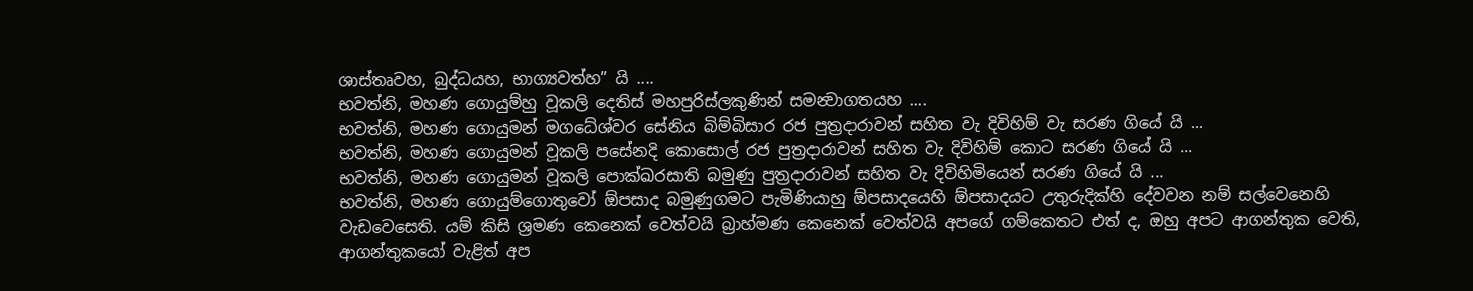ශාස්තෘවහ, බුද්ධයහ, භාග්‍යවත්හ” යි ....
භවත්නි, මහණ ගොයුම්හු වූකලි දෙතිස් මහපුරිස්ලකුණින් සමන්‍වාගතයහ ....
භවත්නි, මහණ ගොයුමන් මගධේශ්වර සේනිය බිම්බිසාර රජ පුත්‍රදාරාවන් සහිත වැ දිවිහිම් වැ සරණ ගියේ යි ...
භවත්නි, මහණ ගොයුමන් වූකලි පසේනදි කොසොල් රජ පුත්‍රදාරාවන් සහිත වැ දිවිහිම් කොට සරණ ගියේ යි ...
භවත්නි, මහණ ගොයුමන් වූකලි පොක්ඛරසාති බමුණු පුත්‍රදාරාවන් සහිත වැ දිවිහිමියෙන් සරණ ගියේ යි ...
භවත්නි, මහණ ගොයුම්ගොතුවෝ ඕපසාද බමුණුගමට පැමිණියාහු ඕපසාදයෙහි ඕපසාදයට උතුරුදික්හි දේවවන නම් සල්වෙනෙහි වැඩවෙසෙති. යම් කිසි ශ්‍රමණ කෙනෙක් වෙත්වයි බ්‍රාහ්මණ කෙනෙක් වෙත්වයි අපගේ ගම්කෙතට එත් ද, ඔහු අපට ආගන්තුක වෙති, ආගන්තුකයෝ වැළිත් අප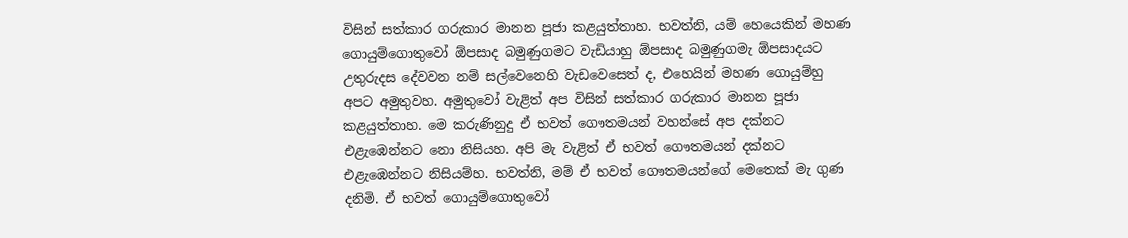විසින් සත්කාර ගරුකාර මානන පූජා කළයුත්තාහ. භවත්නි, යම් හෙයෙකින් මහණ ගොයුම්ගොතුවෝ ඕපසාද බමුණුගමට වැඩියාහු ඕපසාද බමුණුගමැ ඕපසාදයට උතුරුදස දේවවන නම් සල්වෙනෙහි වැඩවෙසෙත් ද, එහෙයින් මහණ ගොයුම්හු අපට අමුතුවහ. අමුතුවෝ වැළිත් අප විසින් සත්කාර ගරුකාර මානන පූජා කළයුත්තාහ. මෙ කරුණිනුදු ඒ භවත් ගෞතමයන් වහන්සේ අප දක්නට එළැඹෙන්නට නො නිසියහ. අපි මැ වැළිත් ඒ භවත් ගෞතමයන් දක්නට එළැඹෙන්නට නිසියම්හ. භවත්නි, මම් ඒ භවත් ගෞතමයන්ගේ මෙතෙක් මැ ගුණ දනිමි. ඒ භවත් ගොයුම්ගොතුවෝ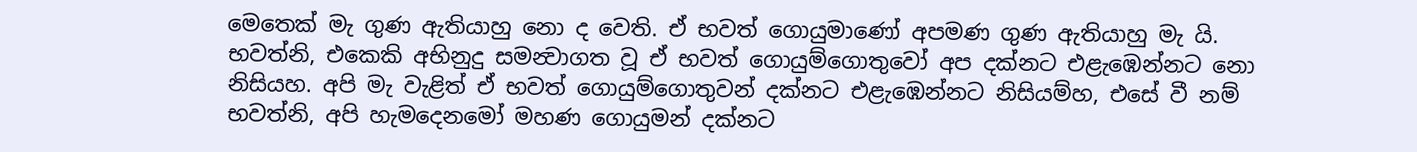මෙතෙක් මැ ගුණ ඇතියාහු නො ද වෙති. ඒ භවත් ගොයුමාණෝ අපමණ ගුණ ඇතියාහු මැ යි. භවත්නි, එකෙකි අභිනුදු සමන්‍වාගත වූ ඒ භවත් ගොයුම්ගොතුවෝ අප දක්නට එළැඹෙන්නට නො නිසියහ. අපි මැ වැළිත් ඒ භවත් ගොයුම්ගොතුවන් දක්නට එළැඹෙන්නට නිසියම්හ, එසේ වී නම් භවත්නි, අපි හැමදෙනමෝ මහණ ගොයුමන් දක්නට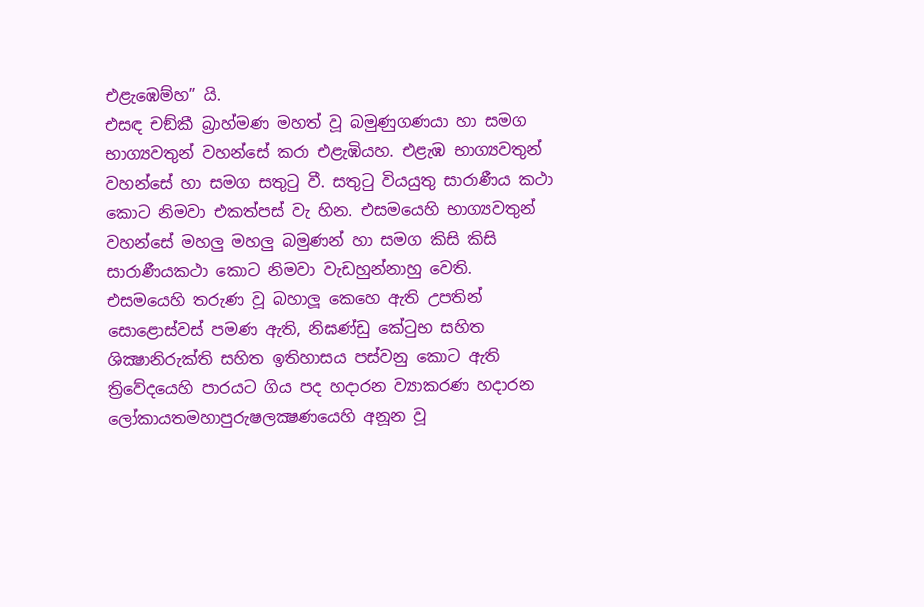එළැඹෙම්හ” යි.
එසඳ චඞ්කී බ්‍රාහ්මණ මහත් වූ බමුණුගණයා හා සමග භාග්‍යවතුන් වහන්සේ කරා එළැඹියහ. එළැඹ භාග්‍යවතුන් වහන්සේ හා සමග සතුටු වී. සතුටු වියයුතු සාරාණීය කථා කොට නිමවා එකත්පස් වැ හින. එසමයෙහි භාග්‍යවතුන් වහන්සේ මහලු මහලු බමුණන් හා සමග කිසි කිසි සාරාණීයකථා කොට නිමවා වැඩහුන්නාහු වෙති.
එසමයෙහි තරුණ වූ බහාලූ කෙහෙ ඇති උපතින් සොළොස්වස් පමණ ඇති, නිඝණ්ඩු කේටුභ සහිත ශික්‍ෂානිරුක්ති සහිත ඉතිහාසය පස්වනු කොට ඇති ත්‍රිවේදයෙහි පාරයට ගිය පද හදාරන ව්‍යාකරණ හදාරන ලෝකායතමහාපුරුෂලක්‍ෂණයෙහි අනූන වූ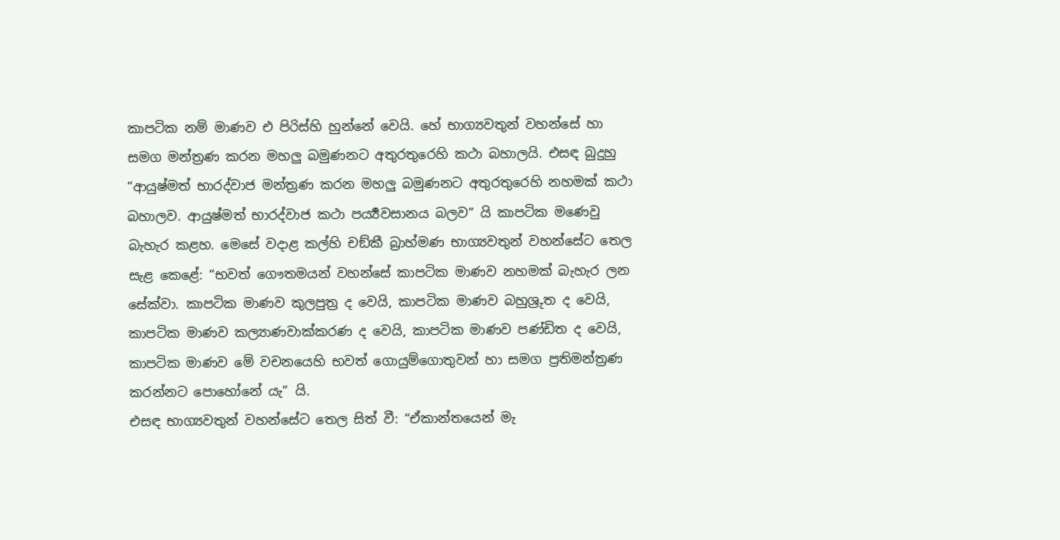කාපටික නම් මාණව එ පිරිස්හි හුන්නේ වෙයි. හේ භාග්‍යවතුන් වහන්සේ හා සමග මන්ත්‍රණ කරන මහලු බමුණනට අතුරතුරෙහි කථා බහාලයි. එසඳ බුදුහු “ආයුෂ්මත් භාරද්වාජ මන්ත්‍රණ කරන මහලු බමුණනට අතුරතුරෙහි නහමක් කථා බහාලව. ආයුෂ්මත් භාරද්වාජ කථා පර්‍ය්‍යවසානය බලව” යි කාපටික මණෙවු බැහැර කළහ. මෙසේ වදාළ කල්හි චඞ්කී බ්‍රාහ්මණ භාග්‍යවතුන් වහන්සේට තෙල සැළ කෙළේ: “භවත් ගෞතමයන් වහන්සේ කාපටික මාණව නහමක් බැහැර ලන සේක්වා. කාපටික මාණව කුලපුත්‍ර ද වෙයි, කාපටික මාණව බහුශ්‍රුත ද වෙයි, කාපටික මාණව කල්‍යාණවාක්කරණ ද වෙයි, කාපටික මාණව පණ්ඩිත ද වෙයි, කාපටික මාණව මේ වචනයෙහි භවත් ගොයුම්ගොතුවන් හා සමග ප්‍රතිමන්ත්‍රණ කරන්නට පොහෝනේ යැ” යි.
එසඳ භාග්‍යවතුන් වහන්සේට තෙල සිත් වී: “ඒකාන්තයෙන් මැ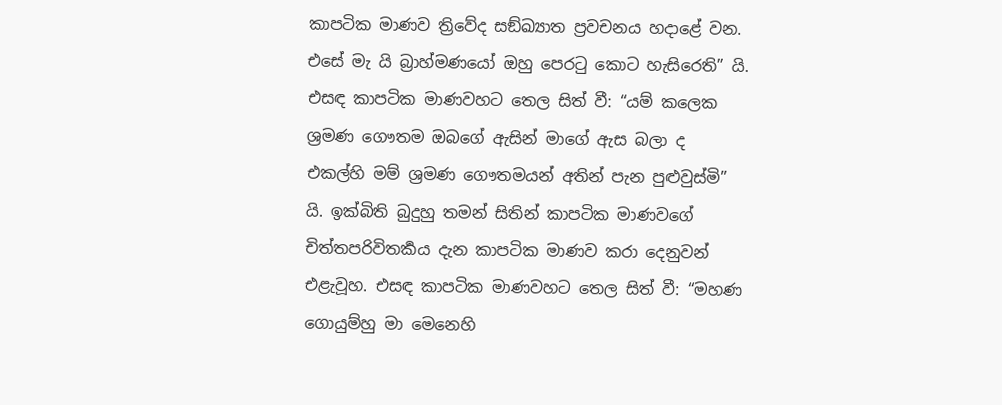කාපටික මාණව ත්‍රිවේද සඞ්ඛ්‍යාත ප්‍රවචනය හදාළේ වන. එසේ මැ යි බ්‍රාහ්මණයෝ ඔහු පෙරටු කොට හැසිරෙති” යි. එසඳ කාපටික මාණවහට තෙල සිත් වී: “යම් කලෙක ශ්‍රමණ ගෞතම ඔබගේ ඇසින් මාගේ ඇස බලා ද එකල්හි මම් ශ්‍රමණ ගෞතමයන් අතින් පැන පුළුවුස්මි” යි. ඉක්බිති බුදුහු තමන් සිතින් කාපටික මාණවගේ චිත්තපරිවිතර්‍කය දැන කාපටික මාණව කරා දෙනුවන් එළැවූහ. එසඳ කාපටික මාණවහට තෙල සිත් වී: “මහණ ගොයුම්හු මා මෙනෙහි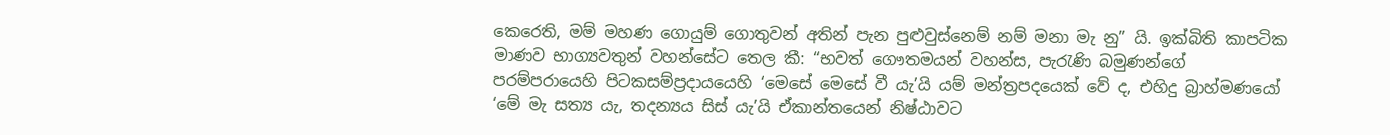කෙරෙති, මම් මහණ ගොයුම් ගොතුවන් අතින් පැන පුළුවුස්නෙම් නම් මනා මැ නු” යි. ඉක්බිති කාපටික මාණව භාග්‍යවතුන් වහන්සේට තෙල කී: “භවත් ගෞතමයන් වහන්ස, පැරැණි බමුණන්ගේ පරම්පරායෙහි පිටකසම්ප්‍රදායයෙහි ‘මෙසේ මෙසේ වී යැ’යි යම් මන්ත්‍රපදයෙක් වේ ද, එහිදු බ්‍රාහ්මණයෝ ‘මේ මැ සත්‍ය යැ, තදන්‍යය සිස් යැ’යි ඒකාන්තයෙන් නිෂ්ඨාවට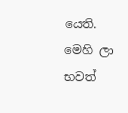යෙති. මෙහි ලා භවත්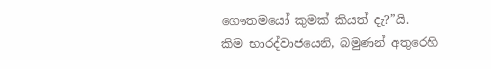ගෞතමයෝ කුමක් කියත් දැ?”යි.
කිම භාරද්වාජයෙනි, බමුණන් අතුරෙහි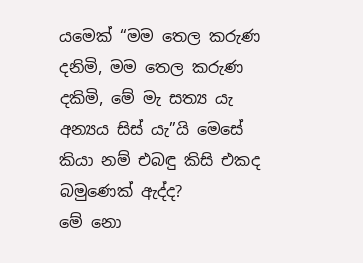යමෙක් “මම තෙල කරුණ දනිමි, මම තෙල කරුණ දකිමි, මේ මැ සත්‍ය යැ අන්‍යය සිස් යැ”යි මෙසේ කියා නම් එබඳු කිසි එකද බමුණෙක් ඇද්ද?
මේ නො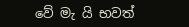වේ මැ යි භවත්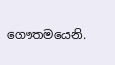ගෞතමයෙනි.